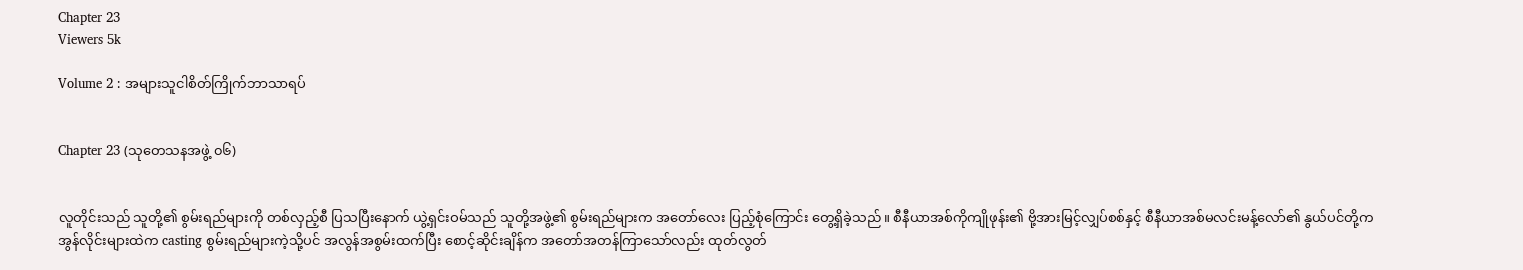Chapter 23
Viewers 5k

Volume 2 : အများသူငါစိတ်ကြိုက်ဘာသာရပ်


Chapter 23 (သုတေသနအဖွဲ့ ၀၆)


လူတိုင်းသည် သူတို့၏ စွမ်းရည်များကို တစ်လှည့်စီ ပြသပြီးနောက် ယွဲ့ရှင်းဝမ်သည် သူတို့အဖွဲ့၏ စွမ်းရည်များက အတော်လေး ပြည့်စုံကြောင်း တွေ့ရှိခဲ့သည်။ စီနီယာအစ်ကိုကျိုဖုန်း၏ ဗို့အားမြင့်လျှပ်စစ်နှင့် စီနီယာအစ်မလင်းမန့်လော်၏ နွယ်ပင်တို့က အွန်လိုင်းများထဲက casting စွမ်းရည်များကဲ့သို့ပင် အလွန်အစွမ်းထက်ပြီး စောင့်ဆိုင်းချိန်က အတော်အတန်ကြာသော်လည်း ထုတ်လွတ်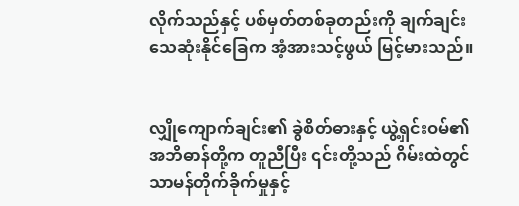လိုက်သည်နှင့် ပစ်မှတ်တစ်ခုတည်းကို ချက်ချင်း သေဆုံးနိုင်ခြေက အံ့အားသင့်ဖွယ် မြင့်မားသည်။


လျှိုကျောက်ချင်း၏ ခွဲစိတ်ဓားနှင့် ယွဲ့ရှင်းဝမ်၏ အဘိဓာန်တို့က တူညီပြီး ၎င်းတို့သည် ဂိမ်းထဲတွင် သာမန်တိုက်ခိုက်မှုနှင့်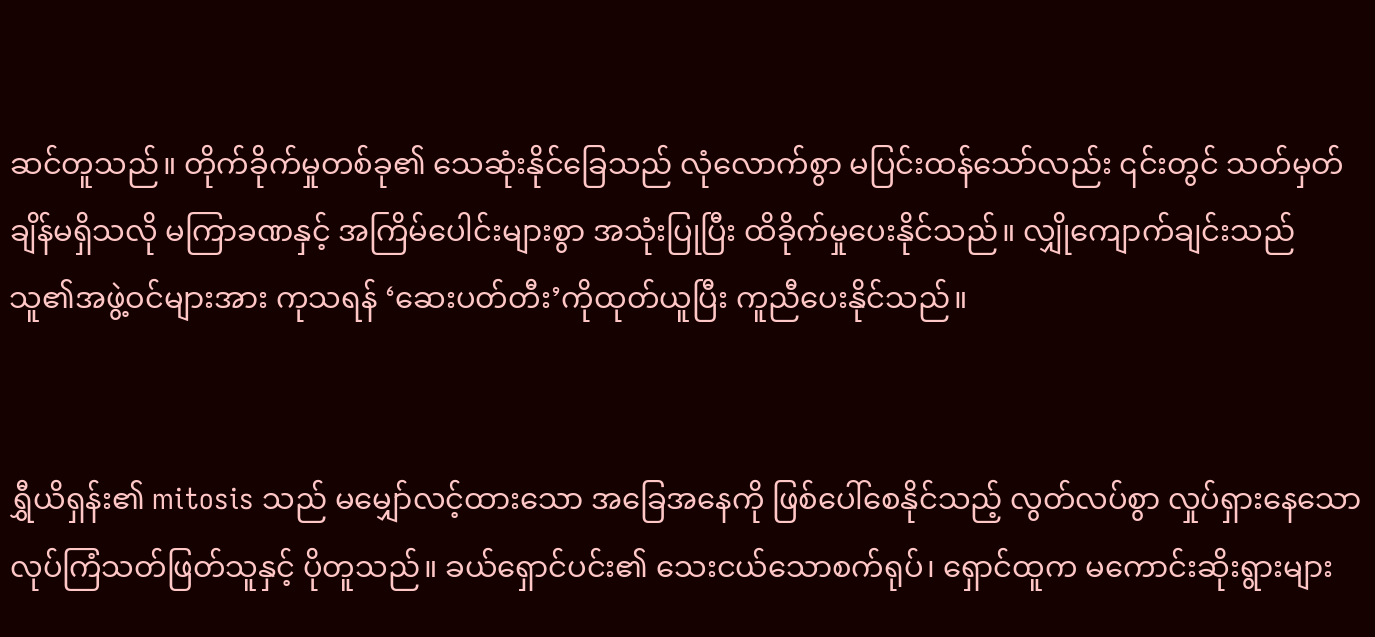ဆင်တူသည်။ တိုက်ခိုက်မှုတစ်ခု၏ သေဆုံးနိုင်ခြေသည် လုံလောက်စွာ မပြင်းထန်သော်လည်း ၎င်းတွင် သတ်မှတ်ချိန်မရှိသလို မကြာခဏနှင့် အကြိမ်ပေါင်းများစွာ အသုံးပြုပြီး ထိခိုက်မှုပေးနိုင်သည်။ လျှိုကျောက်ချင်းသည် သူ၏အဖွဲ့ဝင်များအား ကုသရန် ‘ဆေးပတ်တီး’ကိုထုတ်ယူပြီး ကူညီပေးနိုင်သည်။


ရွှီယိရှန်း၏ mitosis သည် မမျှော်လင့်ထားသော အခြေအနေကို ဖြစ်ပေါ်စေနိုင်သည့် လွတ်လပ်စွာ လှုပ်ရှားနေသော လုပ်ကြံသတ်ဖြတ်သူနှင့် ပိုတူသည်။ ခယ်ရှောင်ပင်း၏ သေးငယ်သောစက်ရုပ်၊ ရှောင်ထူက မကောင်းဆိုးရွားများ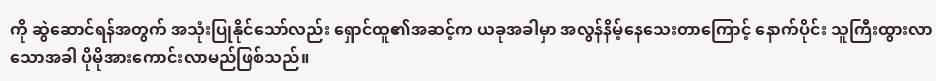ကို ဆွဲဆောင်ရန်အတွက် အသုံးပြုနိုင်သော်လည်း ရှောင်ထူ၏အဆင့်က ယခုအခါမှာ အလွန်နိမ့်နေသေးတာကြောင့် နောက်ပိုင်း သူကြီးထွားလာသောအခါ ပိုမိုအားကောင်းလာမည်ဖြစ်သည်။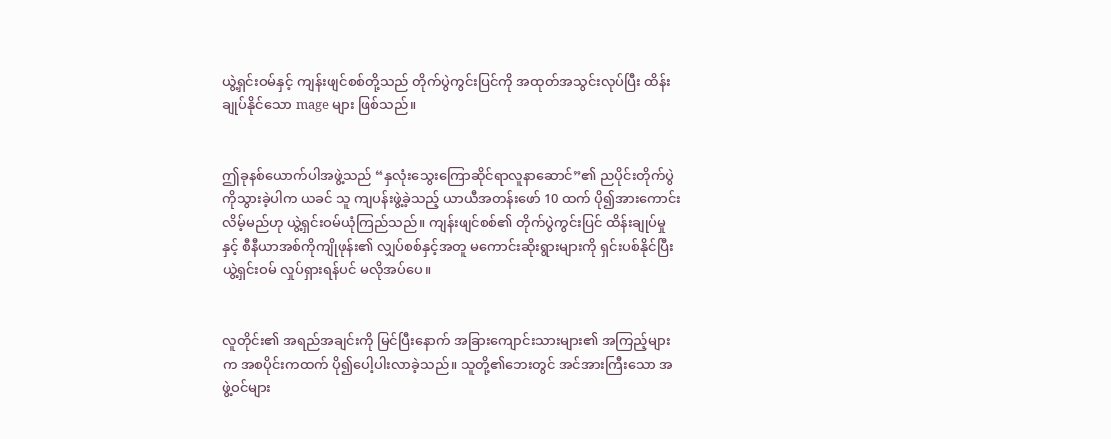ယွဲ့ရှင်းဝမ်နှင့် ကျန်းဖျင်စစ်တို့သည် တိုက်ပွဲကွင်းပြင်ကို အထုတ်အသွင်းလုပ်ပြီး ထိန်းချုပ်နိုင်သော mage များ ဖြစ်သည်။


ဤခုနစ်ယောက်ပါအဖွဲ့သည် “နှလုံးသွေးကြောဆိုင်ရာလူနာဆောင်”၏ ညပိုင်းတိုက်ပွဲကိုသွားခဲ့ပါက ယခင် သူ ကျပန်းဖွဲ့ခဲ့သည့် ယာယီအတန်းဖော် 10 ထက် ပို၍အားကောင်းလိမ့်မည်ဟု ယွဲ့ရှင်းဝမ်ယုံကြည်သည်။ ကျန်းဖျင်စစ်၏ တိုက်ပွဲကွင်းပြင် ထိန်းချုပ်မှုနှင့် စီနီယာအစ်ကိုကျိုဖုန်း၏ လျှပ်စစ်နှင့်အတူ မကောင်းဆိုးရွားများကို ရှင်းပစ်နိုင်ပြီး ယွဲ့ရှင်းဝမ် လှုပ်ရှားရန်ပင် မလိုအပ်ပေ။


လူတိုင်း၏ အရည်အချင်းကို မြင်ပြီးနောက် အခြားကျောင်းသားများ၏ အကြည့်များက အစပိုင်းကထက် ပို၍ပေါ့ပါးလာခဲ့သည်။ သူတို့၏ဘေးတွင် အင်အားကြီးသော အဖွဲ့ဝင်များ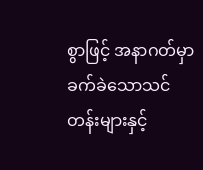စွာဖြင့် အနာဂတ်မှာ ခက်ခဲသောသင်တန်းများနှင့်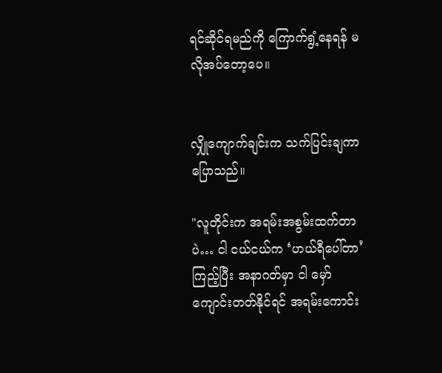ရင်ဆိုင်ရမည်ကို ကြောက်ရွံ့နေရန် မလိုအပ်တော့ပေ။


လျှိုကျောက်ချင်းက သက်ပြင်းချကာ ပြောသည်။

"လူတိုင်းက အရမ်းအစွမ်းထက်တာပဲ… ငါ ငယ်ငယ်က ‘ဟယ်ရီပေါ်တာ’ကြည့်ပြီး အနာဂတ်မှာ ငါ မှော်ကျောင်းတတ်နိုင်ရင် အရမ်းကောင်း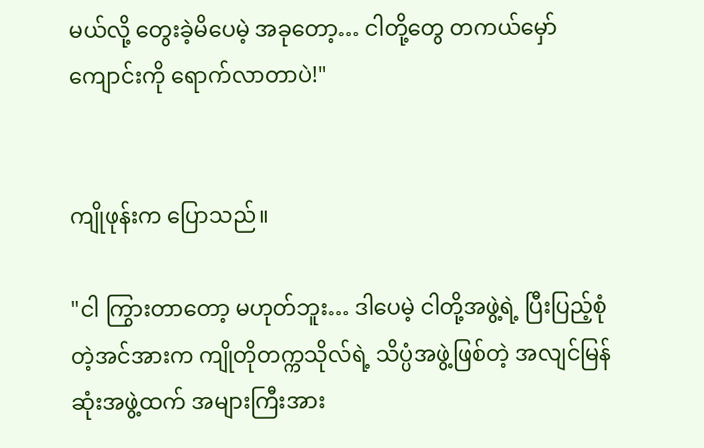မယ်လို့ တွေးခဲ့မိပေမဲ့ အခုတော့… ငါတို့တွေ တကယ်မှော်ကျောင်းကို ရောက်လာတာပဲ!"


ကျိုဖုန်းက ပြောသည်။

"ငါ ကြွားတာတော့ မဟုတ်ဘူး… ဒါပေမဲ့ ငါတို့အဖွဲ့ရဲ့ ပြီးပြည့်စုံတဲ့အင်အားက ကျိုတိုတက္ကသိုလ်ရဲ့ သိပ္ပံအဖွဲ့ဖြစ်တဲ့ အလျင်မြန်ဆုံးအဖွဲ့ထက် အများကြီးအား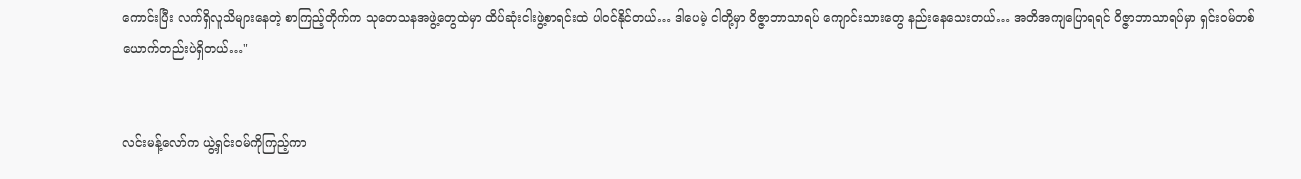ကောင်းပြီး လက်ရှိလူသိများနေတဲ့ စာကြည့်တိုက်က သုတေသနအဖွဲ့တွေထဲမှာ ထိပ်ဆုံးငါးဖွဲ့စာရင်းထဲ ပါဝင်နိုင်တယ်… ဒါပေမဲ့ ငါတို့မှာ ဝိဇ္ဇာဘာသာရပ် ကျောင်းသားတွေ နည်းနေသေးတယ်… အတိအကျပြောရရင် ဝိဇ္ဇာဘာသာရပ်မှာ ရှင်းဝမ်တစ်ယောက်တည်းပဲရှိတယ်…"


လင်းမန့်လော်က ယွဲ့ရှင်းဝမ်ကိုကြည့်ကာ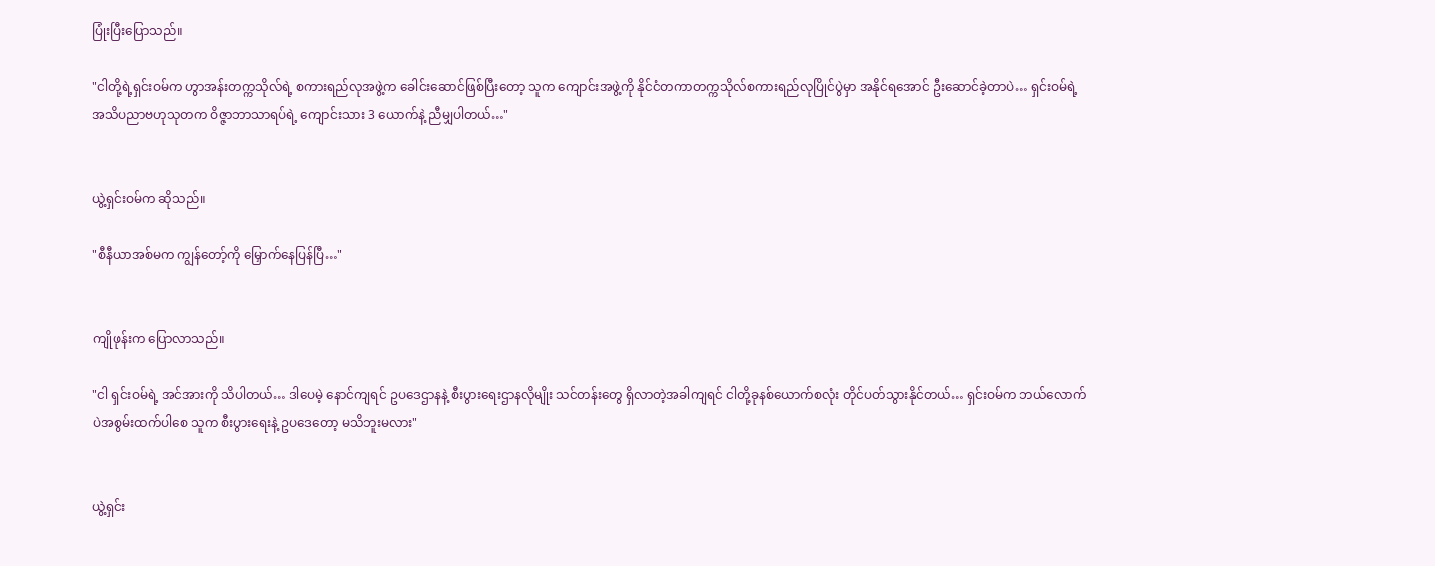ပြုံးပြီးပြောသည်။

"ငါတို့ရဲ့ရှင်းဝမ်က ဟွာအန်းတက္ကသိုလ်ရဲ့ စကားရည်လုအဖွဲ့က ခေါင်းဆောင်ဖြစ်ပြီးတော့ သူက ကျောင်းအဖွဲ့ကို နိုင်ငံတကာတက္ကသိုလ်စကားရည်လုပြိုင်ပွဲမှာ အနိုင်ရအောင် ဦးဆောင်ခဲ့တာပဲ… ရှင်းဝမ်ရဲ့ အသိပညာဗဟုသုတက ဝိဇ္ဇာဘာသာရပ်ရဲ့ ကျောင်းသား 3 ယောက်နဲ့ ညီမျှပါတယ်…"


ယွဲ့ရှင်းဝမ်က ဆိုသည်။

"စီနီယာအစ်မက ကျွန်တော့်ကို မြှောက်နေပြန်ပြီ…"


ကျိုဖုန်းက ပြောလာသည်။

"ငါ ရှင်းဝမ်ရဲ့ အင်အားကို သိပါတယ်… ဒါပေမဲ့ နောင်ကျရင် ဥပဒေဌာနနဲ့ စီးပွားရေးဌာနလိုမျိုး သင်တန်းတွေ ရှိလာတဲ့အခါကျရင် ငါတို့ခုနစ်ယောက်စလုံး တိုင်ပတ်သွားနိုင်တယ်… ရှင်းဝမ်က ဘယ်လောက်ပဲအစွမ်းထက်ပါစေ သူက စီးပွားရေးနဲ့ ဥပဒေတော့ မသိဘူးမလား"


ယွဲ့ရှင်း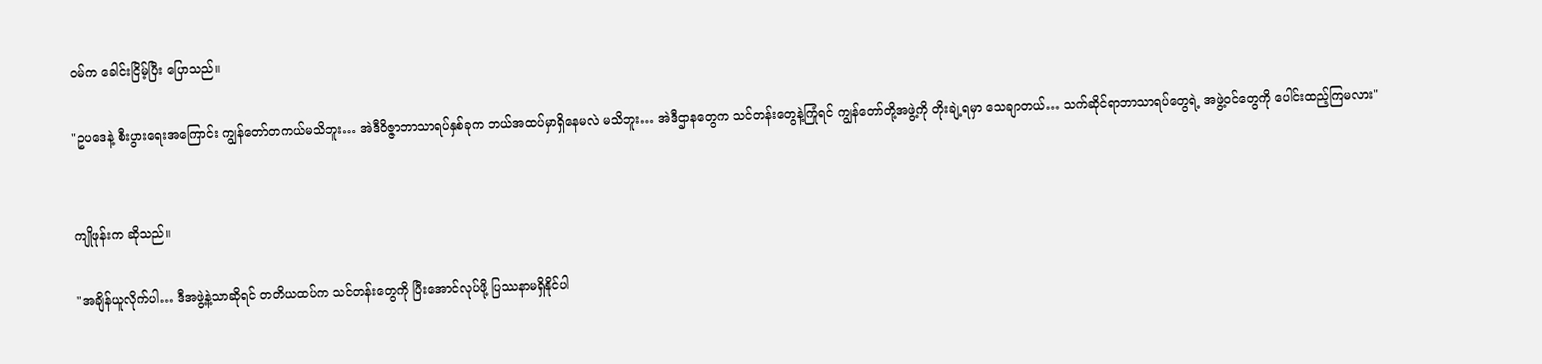ဝမ်က ခေါင်းငြိမ့်ပြီး ပြောသည်။

"ဥပဒေနဲ့ စီးပွားရေးအကြောင်း ကျွန်တော်တကယ်မသိဘူး… အဲဒီဝိဇ္ဇာဘာသာရပ်နှစ်ခုက ဘယ်အထပ်မှာရှိနေမလဲ မသိဘူး… အဲဒီဌာနတွေက သင်တန်းတွေနဲ့ကြုံရင် ကျွန်တော်တို့အဖွဲ့ကို တိုးချဲ့ရမှာ သေချာတယ်… သက်ဆိုင်ရာဘာသာရပ်တွေရဲ့ အဖွဲ့ဝင်တွေကို ပေါင်းထည့်ကြမလား"


ကျိုဖုန်းက ဆိုသည်။

"အချိန်ယူလိုက်ပါ… ဒီအဖွဲ့နဲ့သာဆိုရင် တတိယထပ်က သင်တန်းတွေကို ပြီးအောင်လုပ်ဖို့ ပြဿနာမရှိနိုင်ပါ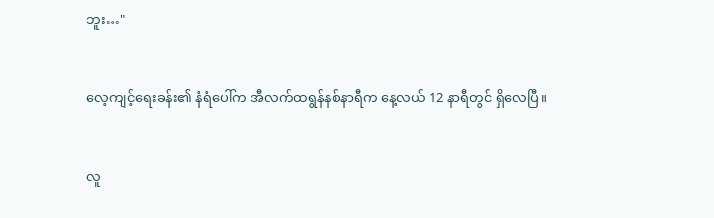ဘူး…"


လေ့ကျင့်ရေးခန်း၏ နံရံပေါ်က အီလက်ထရွန်နစ်နာရီက နေ့လယ် 12 နာရီတွင် ရှိလေပြီ။


လူ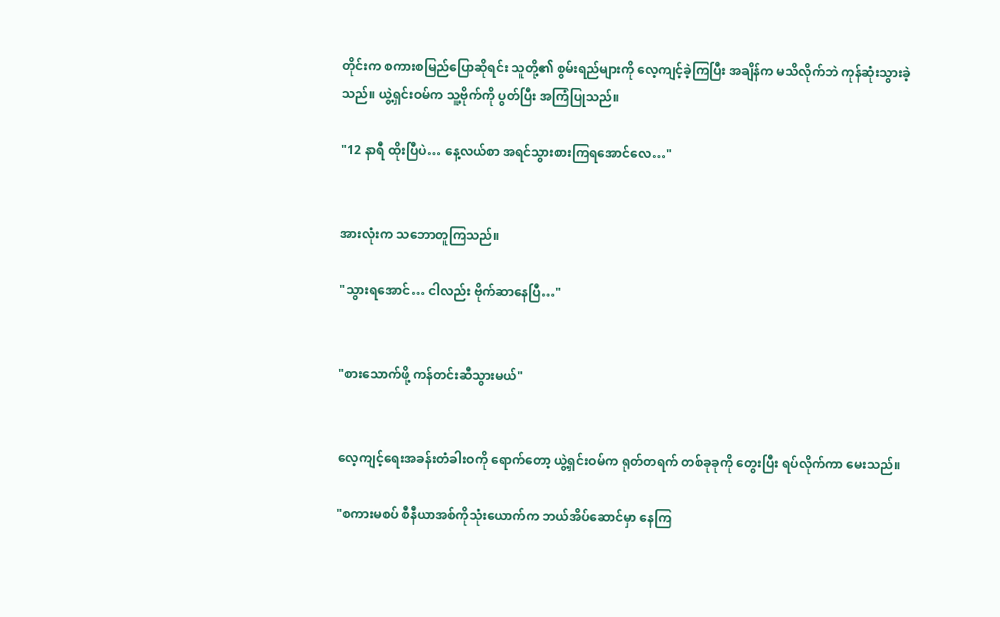တိုင်းက စကားစမြည်ပြောဆိုရင်း သူတို့၏ စွမ်းရည်များကို လေ့ကျင့်ခဲ့ကြပြီး အချိန်က မသိလိုက်ဘဲ ကုန်ဆုံးသွားခဲ့သည်။ ယွဲ့ရှင်းဝမ်က သူ့ဗိုက်ကို ပွတ်ပြီး အကြံပြုသည်။

"12 နာရီ ထိုးပြီပဲ… နေ့လယ်စာ အရင်သွားစားကြရအောင်လေ…"


အားလုံးက သဘောတူကြသည်။

"သွားရအောင်… ငါလည်း ဗိုက်ဆာနေပြီ…"


"စားသောက်ဖို့ ကန်တင်းဆီသွားမယ်"


လေ့ကျင့်ရေးအခန်းတံခါးဝကို ရောက်တော့ ယွဲ့ရှင်းဝမ်က ရုတ်တရက် တစ်ခုခုကို တွေးပြီး ရပ်လိုက်ကာ မေးသည်။

"စကားမစပ် စီနီယာအစ်ကိုသုံးယောက်က ဘယ်အိပ်ဆောင်မှာ နေကြ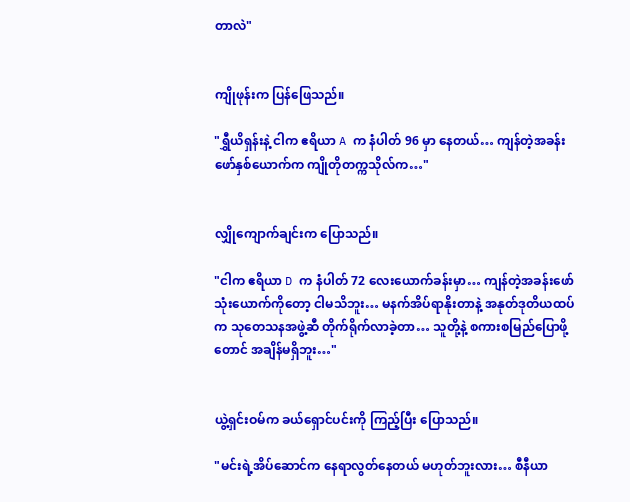တာလဲ"


ကျိုဖုန်းက ပြန်ဖြေသည်။

"ရွှီယိရှန်းနဲ့ ငါက ဧရိယာ A က နံပါတ် 96 မှာ နေတယ်… ကျန်တဲ့အခန်းဖော်နှစ်ယောက်က ကျိုတိုတက္ကသိုလ်က…"


လျှိုကျောက်ချင်းက ပြောသည်။

"ငါက ဧရိယာ D က နံပါတ် 72 လေးယောက်ခန်းမှာ… ကျန်တဲ့အခန်းဖော်သုံးယောက်ကိုတော့ ငါမသိဘူး… မနက်အိပ်ရာနိုးတာနဲ့ အနုတ်ဒုတိယထပ်က သုတေသနအဖွဲ့ဆီ တိုက်ရိုက်လာခဲ့တာ… သူတို့နဲ့ စကားစမြည်ပြောဖို့တောင် အချိန်မရှိဘူး…"


ယွဲ့ရှင်းဝမ်က ခယ်ရှောင်ပင်းကို ကြည့်ပြီး ပြောသည်။

"မင်းရဲ့အိပ်ဆောင်က နေရာလွတ်နေတယ် မဟုတ်ဘူးလား… စီနီယာ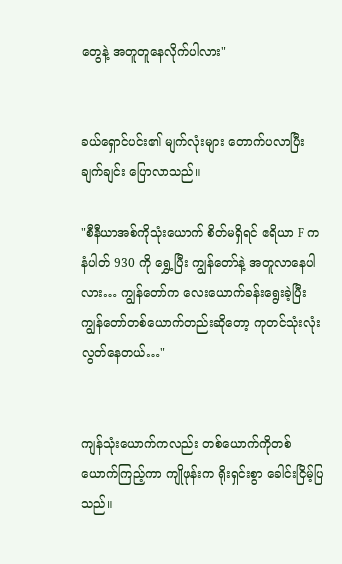တွေနဲ့ အတူတူနေလိုက်ပါလား"


ခယ်ရှောင်ပင်း၏ မျက်လုံးများ တောက်ပလာပြီး ချက်ချင်း ပြောလာသည်။

"စီနီယာအစ်ကိုသုံးယောက် စိတ်မရှိရင် ဧရိယာ F က နံပါတ် 930 ကို ရွှေ့ပြီး ကျွန်တော်နဲ့ အတူလာနေပါလား… ကျွန်တော်က လေးယောက်ခန်းရွေးခဲ့ပြီး ကျွန်တော်တစ်ယောက်တည်းဆိုတော့ ကုတင်သုံးလုံးလွတ်နေတယ်…"


ကျန်သုံးယောက်ကလည်း တစ်ယောက်ကိုတစ်ယောက်ကြည့်ကာ ကျိုဖုန်းက ရိုးရှင်းစွာ ခေါင်းငြိမ့်ပြသည်။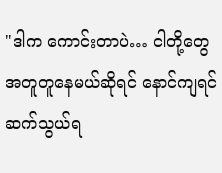"ဒါက ကောင်းတာပဲ… ငါတို့တွေ အတူတူနေမယ်ဆိုရင် နောင်ကျရင် ဆက်သွယ်ရ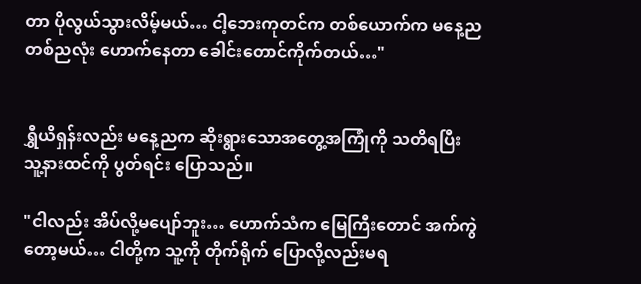တာ ပိုလွယ်သွားလိမ့်မယ်… ငါ့ဘေးကုတင်က တစ်ယောက်က မနေ့ညတစ်ညလုံး ဟောက်နေတာ ခေါင်းတောင်ကိုက်တယ်…"


ရွှီယိရှန်းလည်း မနေ့ညက ‌ဆိုးရွားသောအတွေ့အကြုံကို သတိရပြီး သူ့နားထင်ကို ပွတ်ရင်း ပြောသည်။

"ငါလည်း အိပ်လို့မပျော်ဘူး… ဟောက်သံက မြေကြီးတောင် အက်ကွဲတော့မယ်… ငါတို့က သူ့ကို တိုက်ရိုက် ပြောလို့လည်းမရ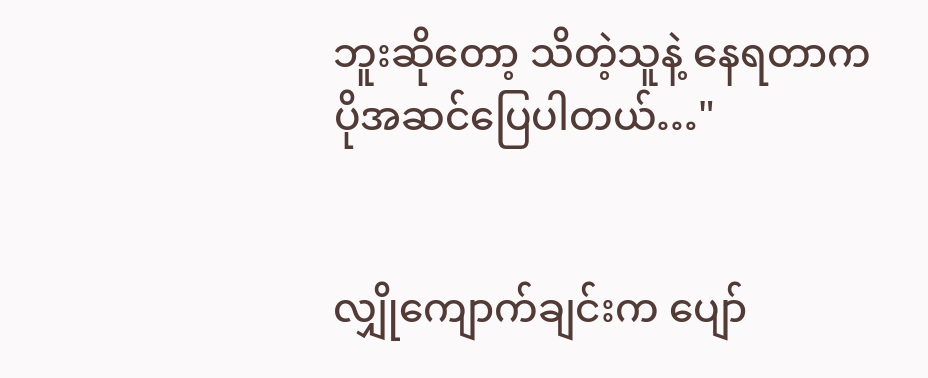ဘူးဆိုတော့ သိတဲ့သူနဲ့ နေရတာက ပိုအဆင်ပြေပါတယ်…"


လျှိုကျောက်ချင်းက ပျော်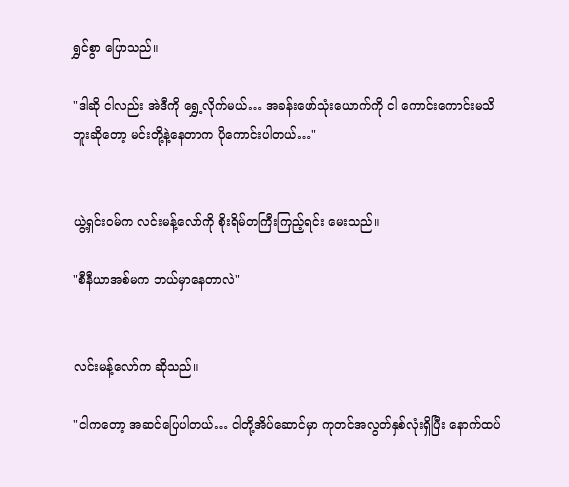ရွှင်စွာ ပြောသည်။

"ဒါဆို ငါလည်း အဲဒီကို ရွှေ့လိုက်မယ်… အခန်းဖော်သုံးယောက်ကို ငါ ကောင်းကောင်းမသိဘူးဆိုတော့ မင်းတို့နဲ့နေတာက ပိုကောင်းပါတယ်…"


ယွဲ့ရှင်းဝမ်က လင်းမန့်လော်ကို စိုးရိမ်တကြီးကြည့်ရင်း မေးသည်။

"စီနီယာအစ်မက ဘယ်မှာနေတာလဲ"


လင်းမန့်လော်က ဆိုသည်။

"ငါကတော့ အဆင်ပြေပါတယ်… ငါတို့အိပ်ဆောင်မှာ ကုတင်အလွတ်နှစ်လုံးရှိပြီး နောက်ထပ်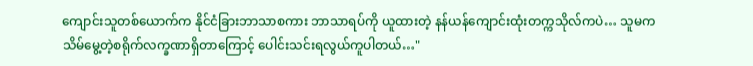ကျောင်းသူတစ်ယောက်က နိုင်ငံခြားဘာသာစကား ဘာသာရပ်ကို ယူထားတဲ့ နန်ယန်ကျောင်းထုံးတက္ကသိုလ်ကပဲ… သူမက သိမ်မွေ့တဲ့စရိုက်လက္ခဏာရှိတာကြောင့် ပေါင်းသင်းရလွယ်ကူပါတယ်…"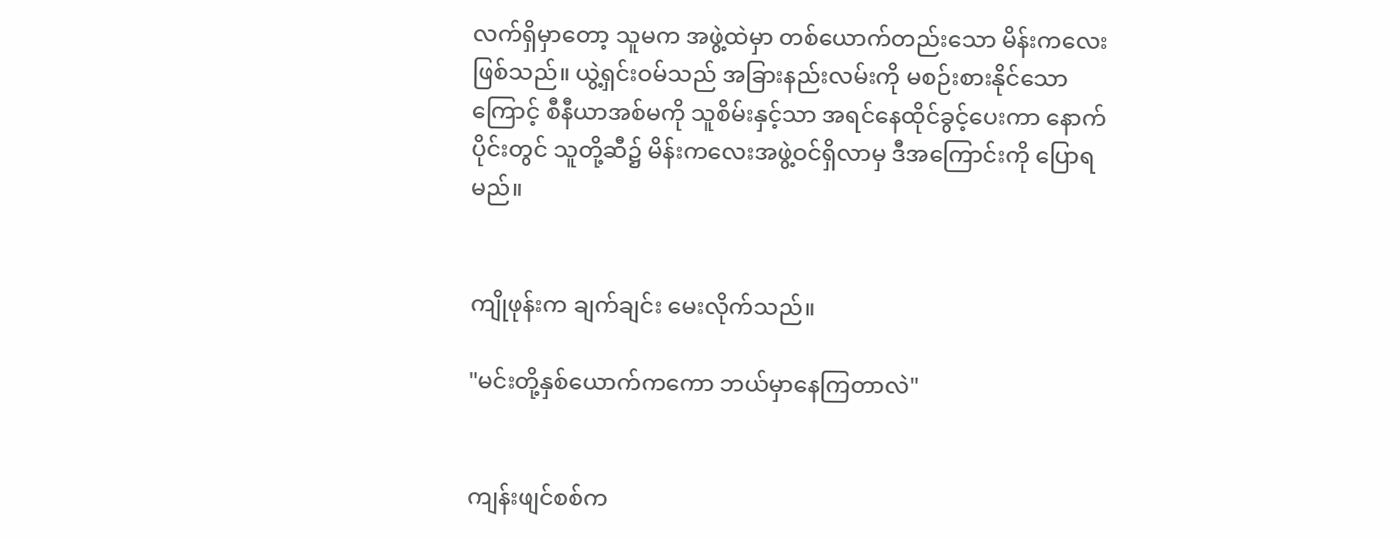လက်ရှိမှာတော့ သူမက အဖွဲ့ထဲမှာ တစ်ယောက်တည်းသော မိန်းကလေးဖြစ်သည်။ ယွဲ့ရှင်းဝမ်သည် အခြားနည်းလမ်းကို မစဉ်းစားနိုင်သောကြောင့် စီနီယာအစ်မကို သူစိမ်းနှင့်သာ အရင်နေထိုင်ခွင့်ပေးကာ နောက်ပိုင်းတွင် သူတို့ဆီ၌ မိန်းကလေး‌အဖွဲ့ဝင်ရှိလာမှ ဒီအကြောင်းကို ပြောရမည်။


ကျိုဖုန်းက ချက်ချင်း မေးလိုက်သည်။

"မင်းတို့နှစ်ယောက်ကကော ဘယ်မှာနေကြတာလဲ"


ကျန်းဖျင်စစ်က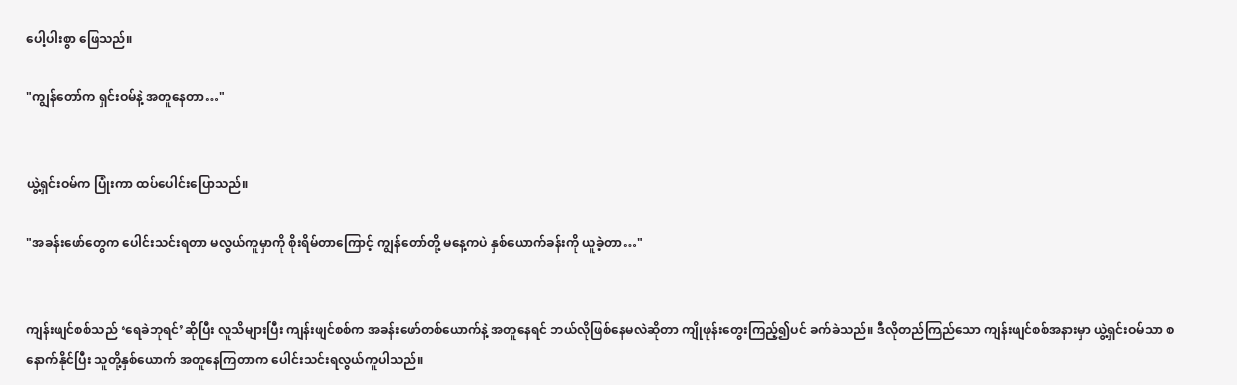ပေါ့ပါးစွာ ဖြေသည်။

"ကျွန်တော်က ရှင်းဝမ်နဲ့ အတူနေတာ…"


ယွဲ့ရှင်းဝမ်က ‌ပြုံးကာ ထပ်ပေါင်းပြောသည်။

"အခန်းဖော်တွေက ပေါင်းသင်းရတာ မလွယ်ကူမှာကို စိုးရိမ်တာကြောင့် ကျွန်တော်တို့ မနေ့ကပဲ နှစ်ယောက်ခန်းကို ယူခဲ့တာ…"


ကျန်းဖျင်စစ်သည် ‘ရေခဲဘုရင်’ဆိုပြီး လူသိများပြီး ကျန်းဖျင်စစ်က အခန်းဖော်တစ်ယောက်နဲ့ အတူနေရင် ဘယ်လိုဖြစ်နေမလဲဆိုတာ ကျိုဖုန်းတွေးကြည့်၍ပင် ခက်ခဲသည်။ ဒီလိုတည်ကြည်သော ကျန်းဖျင်စစ်အနားမှာ ယွဲ့ရှင်းဝမ်သာ စနောက်နိုင်ပြီး သူတို့နှစ်ယောက် အတူနေကြတာက ပေါင်းသင်းရလွယ်ကူပါသည်။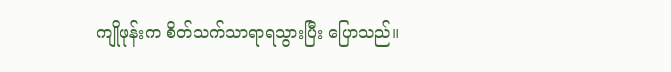ကျိုဖုန်းက စိတ်သက်သာရာရသွားပြီး ပြောသည်။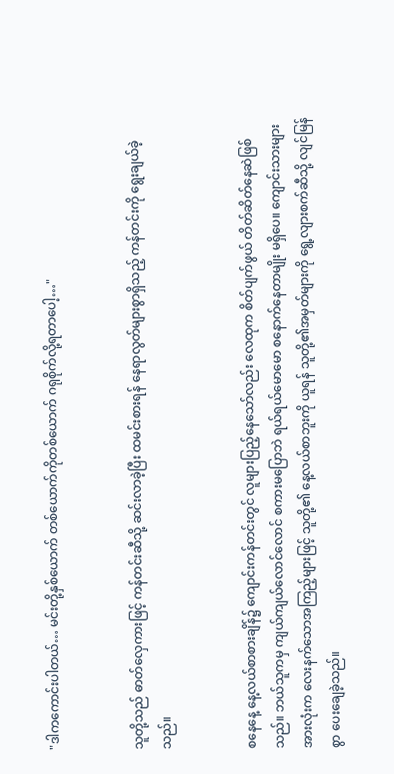"ဒါကကောင်းပါတယ်… မင်းတို့နှစ်ယောက် တစ်ယောက်ကိုတစ်ယောက် ဂရုစိုက်လို့ရတာပေါ့…"


သူတို့သည် ဓာတ်လှေကားဖြင့် ကန်တင်းဆီသို့ ဆင်းလာခဲ့ပြီး ထမင်းစားရန် နေရာလွတ်များစွာရှိသည့် ကန်တင်းကို ရွေးချယ်ခဲ့သည်။


စနေနေ့ နေ့လယ်စာစားချိန်၌ ကျောင်းကန်တင်းတွင် လူများပြည့်နေသော်လည်း လေထုက စိတ်ပျက်ဖွယ် တိတ်ဆိတ်နေဆဲဖြစ်သည်။ ဘယ်သူကမှ ကျယ်ကျယ်လောင်လောင် စကားမပြောဘဲ ရယ်ရယ်မောမော စနောက်နေတာမျိုး မရှိပေ။ ကျောင်းသားများအားလုံးက လေးနက်သောအကြည့်များဖြင့် သူတို့၏‌ နေ့လယ်စာဘူးကို ယူရန် သူတို့၏အမှတ်များကို ရွေ့လျားစက်ဆီသို့ လျင်မြန်စွာ ပေးချေခဲ့သည်။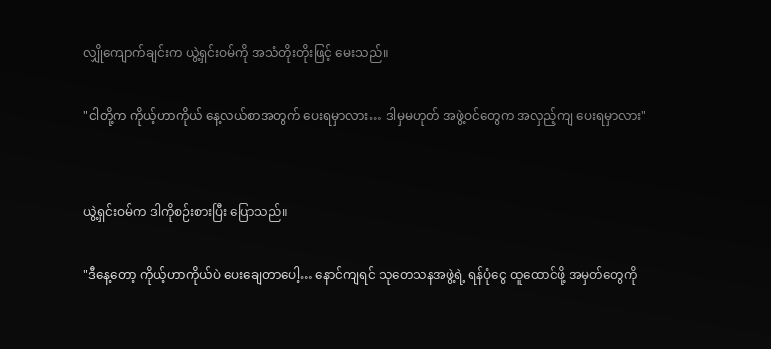လျှိုကျောက်ချင်းက ယွဲ့ရှင်းဝမ်ကို အသံတိုးတိုးဖြင့် မေးသည်။

"ငါတို့က ကိုယ့်ဟာကိုယ် နေ့လယ်စာအတွက် ပေးရမှာလား… ဒါမှမဟုတ် အဖွဲ့ဝင်တွေက အလှည့်ကျ ပေးရမှာလား"


ယွဲ့ရှင်းဝမ်က ဒါကိုစဉ်းစားပြီး ပြောသည်။

"ဒီနေ့တော့ ကိုယ့်ဟာကိုယ်ပဲ ပေးချေတာပေါ့… နောင်ကျရင် သုတေသနအဖွဲ့ရဲ့ ရန်ပုံငွေ ထူထောင်ဖို့ အမှတ်တွေကို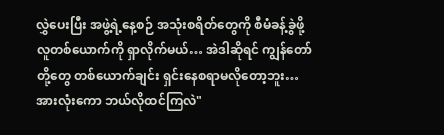လွှဲပေးပြီး အဖွဲ့ရဲ့နေ့စဉ် အသုံးစရိတ်တွေကို စီမံခန့်ခွဲဖို့ လူတစ်ယောက်ကို ရှာလိုက်မယ်… အဲဒါဆိုရင် ကျွန်တော်တို့တွေ တစ်ယောက်ချင်း ရှင်းနေစရာမလိုတော့ဘူး… အားလုံးကော ဘယ်လိုထင်ကြလဲ"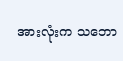အားလုံးက သဘော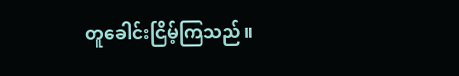တူခေါင်းငြိမ့်ကြသည်။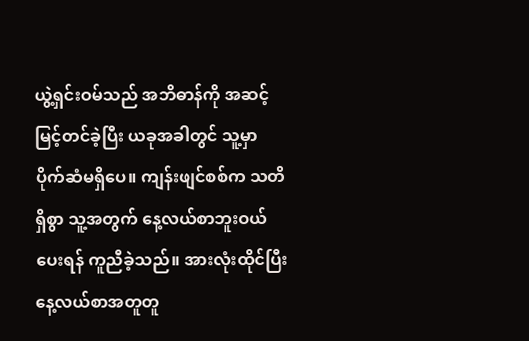ယွဲ့ရှင်းဝမ်သည် အဘိဓာန်ကို အဆင့်မြင့်တင်ခဲ့ပြီး ယခုအခါတွင် သူ့မှာ ပိုက်ဆံမရှိပေ။ ကျန်းဖျင်စစ်က သတိရှိစွာ သူ့အတွက် နေ့လယ်စာဘူးဝယ်ပေးရန် ကူညီခဲ့သည်။ အားလုံးထိုင်ပြီး နေ့လယ်စာအတူတူ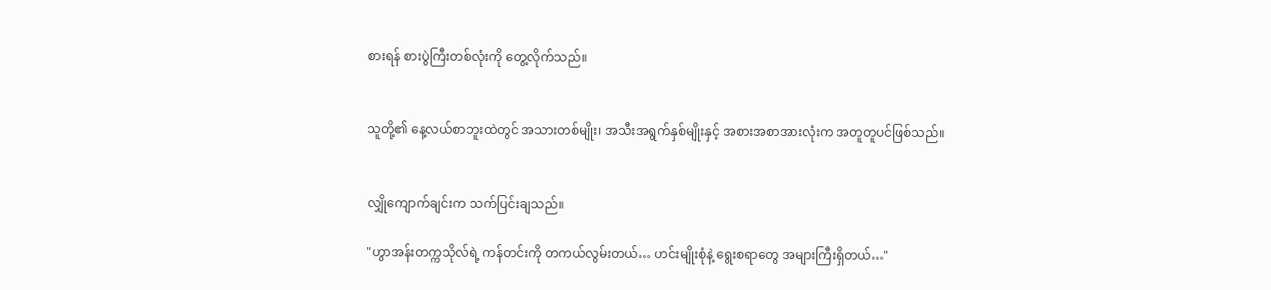စားရန် စားပွဲကြီးတစ်လုံးကို တွေ့လိုက်သည်။


သူတို့၏ နေ့လယ်စာဘူးထဲတွင် အသားတစ်မျိုး၊ အသီးအရွက်နှစ်မျိုးနှင့် အစားအစာအားလုံးက အတူတူပင်ဖြစ်သည်။


လျှိုကျောက်ချင်းက သက်ပြင်းချသည်။

"ဟွာအန်းတက္ကသိုလ်ရဲ့ ကန်တင်းကို တကယ်လွမ်းတယ်… ဟင်းမျိုးစုံနဲ့ ရွေးစရာတွေ အများကြီးရှိတယ်…"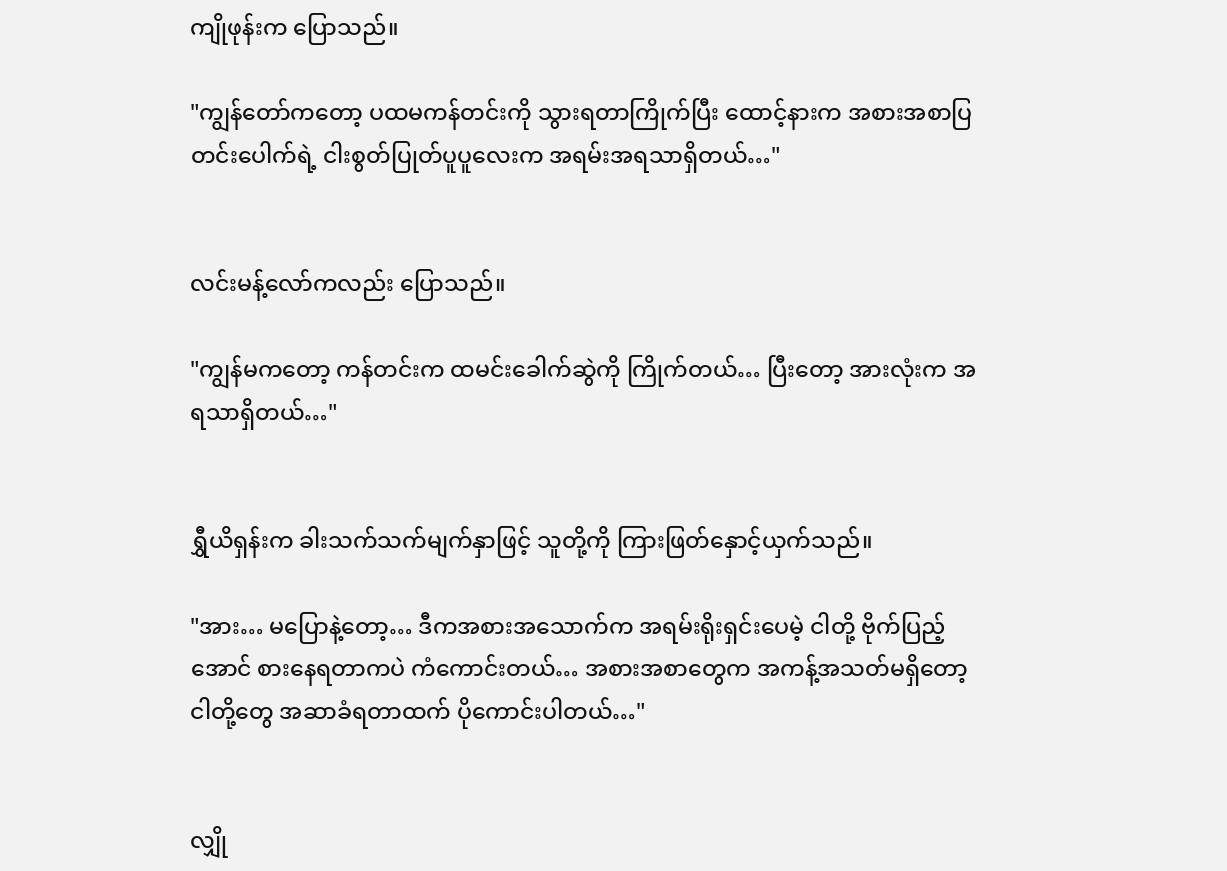ကျိုဖုန်းက ပြောသည်။

"ကျွန်တော်ကတော့ ပထမကန်တင်းကို သွားရတာကြိုက်ပြီး ထောင့်နားက အစားအစာ‌ပြတင်းပေါက်ရဲ့ ငါးစွတ်ပြုတ်ပူပူလေးက အရမ်းအရသာရှိတယ်…"


လင်းမန့်လော်ကလည်း ပြောသည်။

"ကျွန်မကတော့ ကန်တင်းက ထမင်းခေါက်ဆွဲကို ကြိုက်တယ်… ပြီးတော့ အားလုံးက အရသာရှိတယ်…"


ရွှီယိရှန်းက ခါးသက်သက်မျက်နှာဖြင့် သူတို့ကို ကြားဖြတ်နှောင့်ယှက်သည်။

"အား… မပြောနဲ့တော့… ဒီကအစားအသောက်က အရမ်းရိုးရှင်းပေမဲ့ ငါတို့ ဗိုက်ပြည့်အောင် စားနေရတာကပဲ ကံကောင်းတယ်… အစားအစာတွေက အကန့်အသတ်မရှိတော့ ငါတို့တွေ ‌အဆာခံရတာထက် ပိုကောင်းပါတယ်…"


လျှို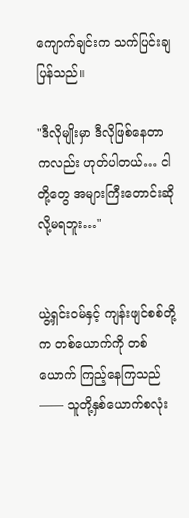ကျောက်ချင်းက သက်ပြင်းချပြန်သည်။

"ဒီလိုမျိုးမှာ ဒီလိုဖြစ်နေတာကလည်း ဟုတ်ပါတယ်… ငါတို့တွေ အများကြီးတောင်းဆိုလို့မရဘူး…"


ယွဲ့ရှင်းဝမ်နှင့် ကျန်းဖျင်စစ်တို့က တစ်ယောက်ကို တစ်ယောက် ကြည့်နေကြသည်—— သူတို့နှစ်ယောက်စလုံး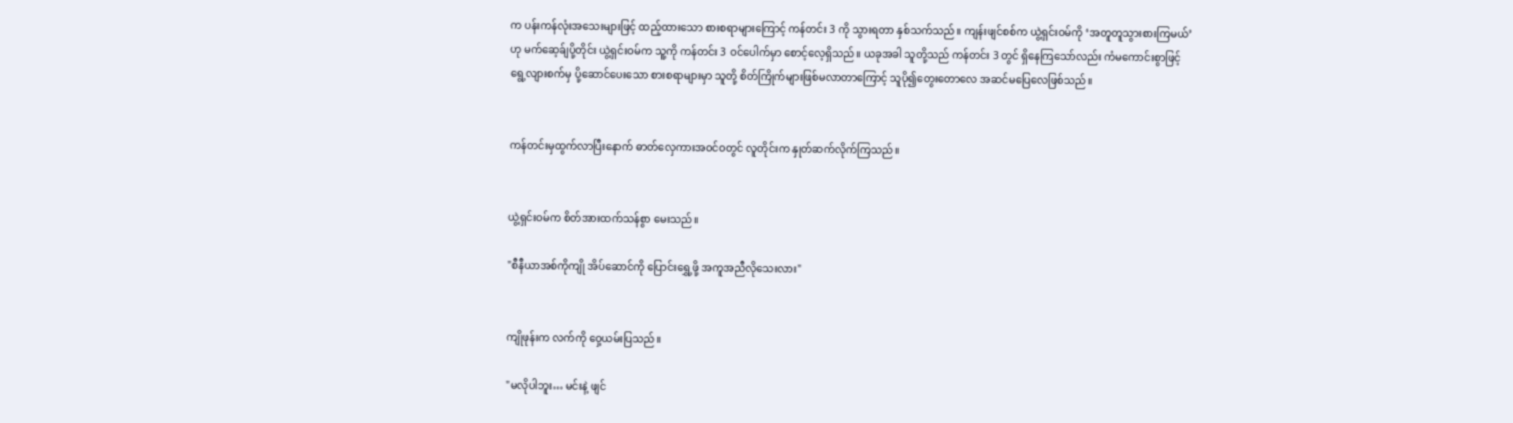က ပန်းကန်လုံးအသေးများဖြင့် ထည့်ထားသော စားစရာများကြောင့် ကန်တင်း 3 ကို သွားရတာ နှစ်သက်သည်။ ကျန်းဖျင်စစ်က ယွဲ့ရှင်းဝမ်ကို ‘အတူတူသွားစားကြမယ်’ဟု မက်ဆေ့ခ်ျပို့တိုင်း ယွဲ့ရှင်းဝမ်က သူ့ကို ကန်တင်း 3 ဝင်ပေါက်မှာ စောင့်လေ့ရှိသည်။ ယခုအခါ သူတို့သည် ကန်တင်း 3 တွင် ရှိနေကြသော်လည်း ကံမကောင်းစွာဖြင့် ရွေ့လျားစက်မှ ပို့ဆောင်ပေးသော စားစရာများမှာ သူတို့ စိတ်ကြိုက်များဖြစ်မလာတာကြောင့် သူပို၍တွေးတောလေ အဆင်မပြေလေဖြစ်သည်။


ကန်တင်းမှထွက်လာပြီးနောက် ဓာတ်လှေကားအဝင်ဝတွင် လူတိုင်းက နှုတ်ဆက်လိုက်ကြသည်။


ယွဲ့ရှင်းဝမ်က စိတ်အားထက်သန်စွာ မေးသည်။

"စီနီယာအစ်ကိုကျို အိပ်ဆောင်ကို ပြောင်းရွှေ့ဖို့ အကူအညီလိုသေးလား"


ကျိုဖုန်းက လက်ကို ဝှေ့ယမ်းပြသည်။

"မလိုပါဘူး… မင်းနဲ့ ဖျင်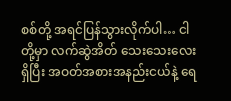စစ်တို့ အရင်ပြန်သွားလိုက်ပါ… ငါတို့မှာ လက်ဆွဲအိတ် သေးသေးလေးရှိပြီး အဝတ်အစားအနည်းငယ်နဲ့ ရေ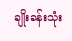ချိုးခန်းသုံး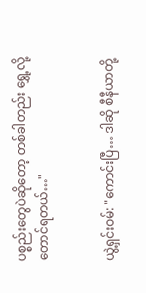ပစ္စည်းတွေပဲဆိုတော့ တစ်ခါတည်း ရွှေ့လို့တောင်ရတယ်…"


ယွဲ့ရှင်းဝမ်: "ကောင်းပြီ… ဒါဆို စီနီယာတို့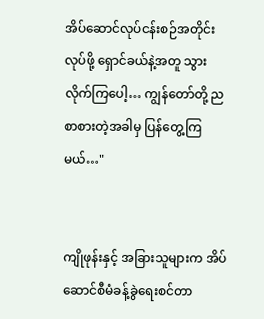အိပ်ဆောင်လုပ်ငန်းစဉ်အတိုင်း လုပ်ဖို့ ရှောင်ခယ်နဲ့အတူ သွားလိုက်ကြပေါ့… ကျွန်တော်တို့ ညစာစားတဲ့အခါမှ ပြန်တွေ့ကြမယ်…"


ကျိုဖုန်းနှင့် အခြားသူများက အိပ်ဆောင်စီမံခန့်ခွဲရေးစင်တာ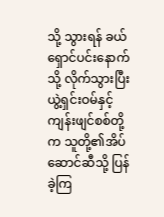သို့ သွားရန် ခယ်ရှောင်ပင်းနောက်သို့ လိုက်သွားပြီး ယွဲ့ရှင်းဝမ်နှင့် ကျန်းဖျင်စစ်တို့က သူတို့၏အိပ်ဆောင်ဆီသို့ ပြန်ခဲ့ကြ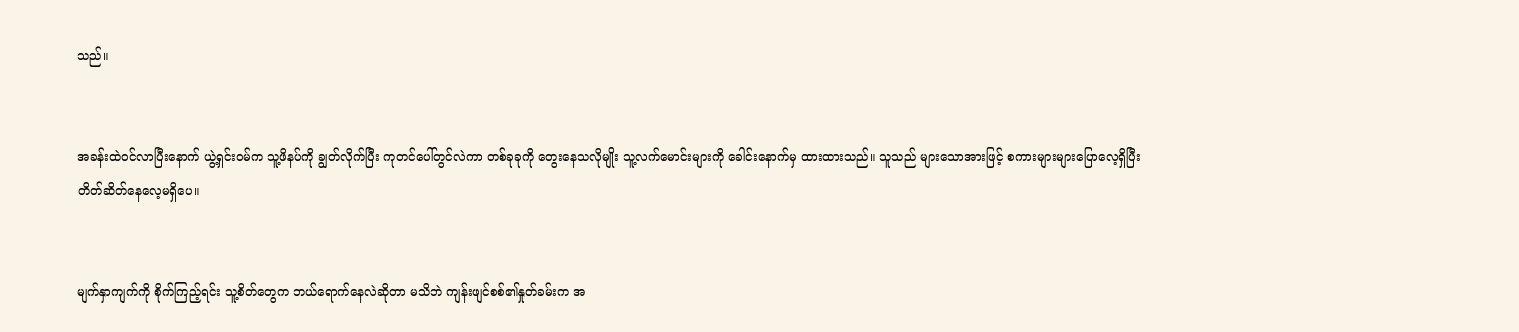သည်။


အခန်းထဲဝင်လာပြီးနောက် ယွဲ့ရှင်းဝမ်က သူ့ဖိနပ်ကို ချွတ်လိုက်ပြီး ကုတင်ပေါ်တွင်လဲကာ တစ်ခုခုကို တွေးနေသလိုမျိုး သူ့လက်မောင်းများကို ခေါင်းနောက်မှ ထားထားသည်။ သူသည် များသောအားဖြင့် စကားများများပြောလေ့ရှိပြီး တိတ်ဆိတ်နေလေ့မရှိပေ။


မျက်နှာကျက်ကို စိုက်ကြည့်ရင်း သူ့စိတ်တွေက ဘယ်ရောက်နေလဲဆိုတာ မသိဘဲ ကျန်းဖျင်စစ်၏နှုတ်ခမ်းက အ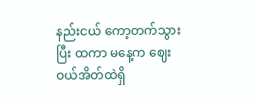နည်းငယ် ကော့တက်သွားပြီး ထကာ မနေ့က ဈေးဝယ်အိတ်ထဲရှိ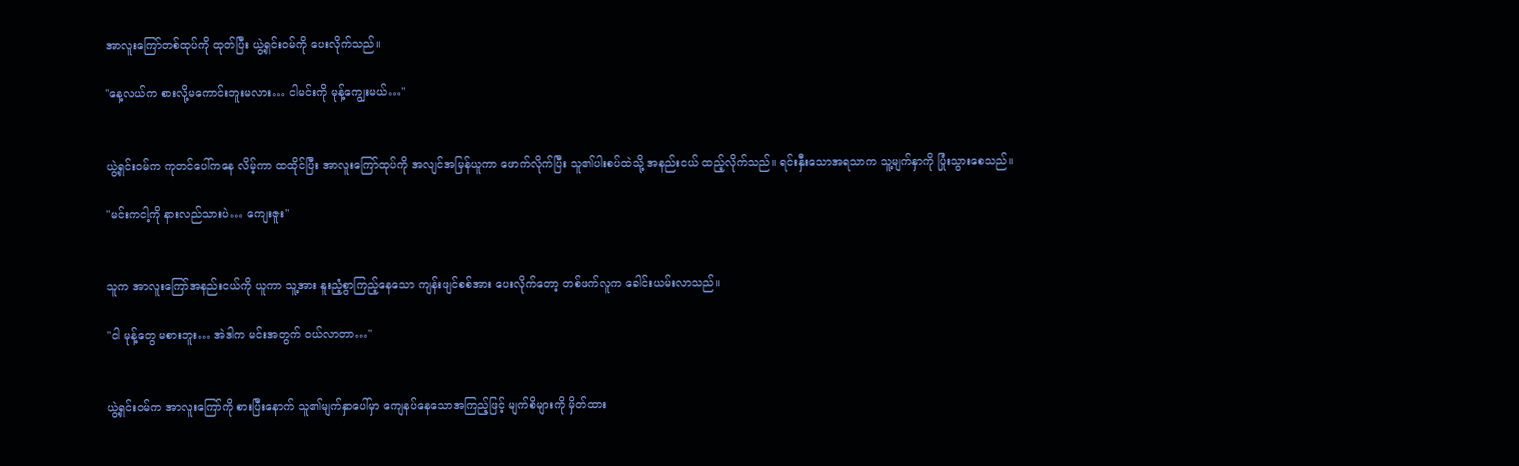အာလူးကြော်တစ်ထုပ်ကို ထုတ်ပြီး ယွဲ့ရှင်းဝမ်ကို ပေးလိုက်သည်။

"နေ့လယ်က ‌စားလို့မကောင်းဘူးမလား… ငါမင်းကို မုန့်ကျွေးမယ်…"


ယွဲ့ရှင်းဝမ်က ကုတင်ပေါ်ကနေ လိမ့်ကာ ထထိုင်ပြီး အာလူးကြော်ထုပ်ကို အလျင်အမြန်ယူကာ ဖောက်လိုက်ပြီး သူ၏ပါးစပ်ထဲသို့ အနည်းငယ် ထည့်လိုက်သည်။ ရင်းနှီးသောအရသာက သူ့မျက်နှာကို ပြုံးသွားစေသည်။

"မင်းကငါ့ကို နားလည်သားပဲ… ကျေးဇူး"


သူက အာလူးကြော်အနည်းငယ်ကို ယူကာ သူ့အား နူးညံ့စွာကြည့်နေသော ကျန်းဖျင်စစ်အား ပေးလိုက်တော့ တစ်ဖက်လူက ခေါင်းယမ်းလာသည်။

"ငါ မုန့်တွေ မစားဘူး… အဲဒါက မင်းအတွက် ဝယ်လာတာ…"


ယွဲ့ရှင်းဝမ်က အာလူးကြော်ကို စားပြီးနောက် သူ၏မျက်နှာပေါ်မှာ ကျေနပ်နေသောအကြည့်ဖြင့် မျက်စိများကို မှိတ်ထား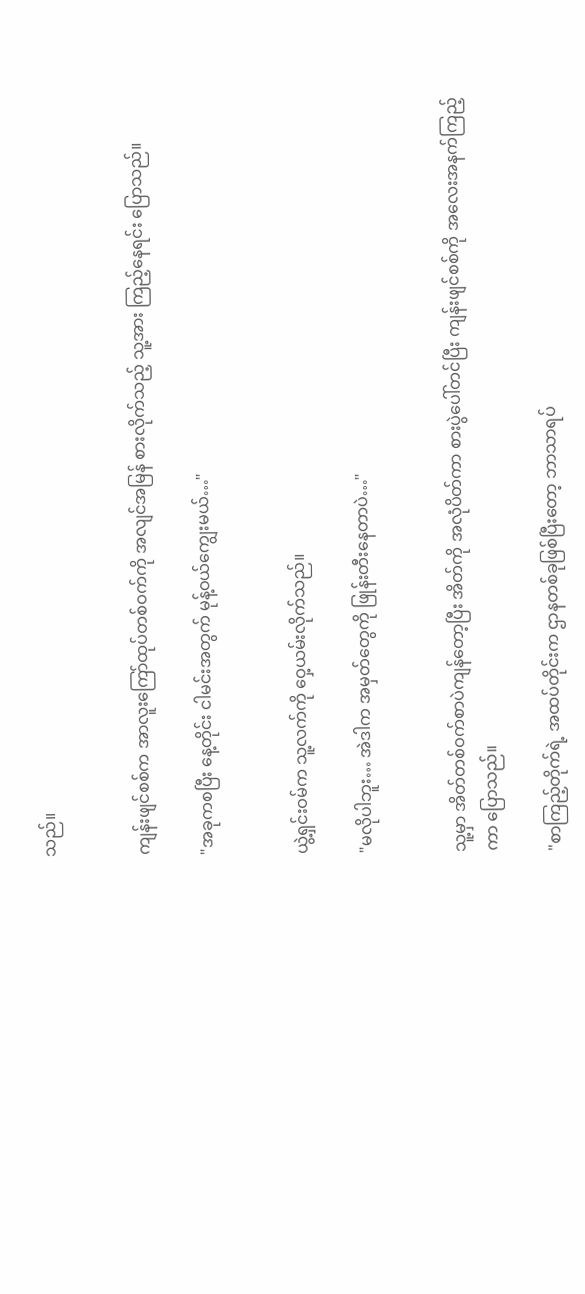သည်။


ကျန်းဖျင်စစ်က အာလူးကြော်ထုပ်တစ်ဝက်ကို အလျင်အမြန် စားလိုက်သည့် သူ့အား ကြည့်နေရင်း ပြောသည်။

"အခုကစပြီး နေ့တိုင်း ငါမင်းအတွက် မုန့်ဝယ်ကျွေးမယ်…"


ယွဲ့ရှင်းဝမ်က သူ့လက်ကို ဝှေ့ယမ်းလိုက်သည်။

"မလိုပါဘူး… အဲဒါက အမှတ်တွေကို ဖြုန်းတီးနေတာပဲ…"


သူ့မှာ အိတ်တစ်ဝက်စာပဲကျန်တော့ပြီး အိတ်ကို အလုံပိတ်ကာ စား‌ပွဲပေါ်တင်ပြီး ကျန်းဖျင်စစ်ကို အလေးအနက်ကြည့်ကာ ပြောသည်။

"စာကြည့်တိုက်ရဲ့ အထပ်တိုင်းက ဌာနတစ်ခုဖြစ်ပြီးတော့ ဘာသာရပ်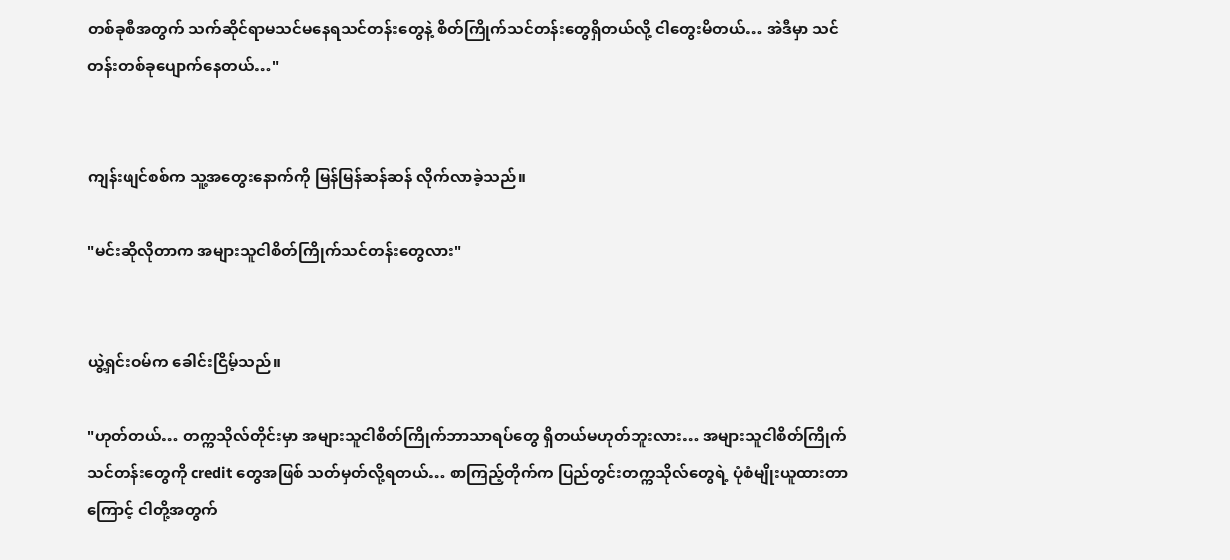တစ်ခုစီအတွက် သက်ဆိုင်ရာမသင်မနေရသင်တန်းတွေနဲ့ စိတ်ကြိုက်သင်တန်းတွေရှိတယ်လို့ ငါတွေးမိတယ်… အဲဒီမှာ သင်တန်းတစ်ခု‌ပျောက်နေတယ်…"


ကျန်းဖျင်စစ်က သူ့အတွေးနောက်ကို မြန်မြန်ဆန်ဆန် လိုက်လာခဲ့သည်။

"မင်းဆိုလိုတာက အများသူငါစိတ်ကြိုက်သင်တန်းတွေလား"


ယွဲ့ရှင်းဝမ်က ခေါင်းငြိမ့်သည်။

"ဟုတ်တယ်… တက္ကသိုလ်တိုင်းမှာ အများသူငါစိတ်ကြိုက်ဘာသာရပ်တွေ ရှိတယ်မဟုတ်ဘူးလား… အများသူငါစိတ်ကြိုက်သင်တန်းတွေကို credit တွေအဖြစ် သတ်မှတ်လို့ရတယ်… စာကြည့်တိုက်က ပြည်တွင်းတက္ကသိုလ်တွေရဲ့ ပုံစံမျိုးယူထားတာကြောင့် ငါတို့အတွက်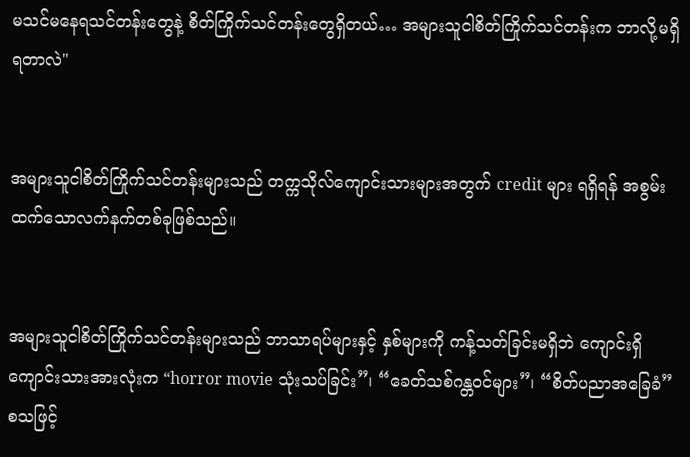မသင်မနေရသင်တန်းတွေနဲ့ စိတ်ကြိုက်သင်တန်းတွေရှိတယ်… အများသူငါစိတ်ကြိုက်သင်တန်းက ဘာလို့မရှိရတာလဲ"


အများသူငါစိတ်ကြိုက်သင်တန်းများသည် တက္ကသိုလ်ကျောင်းသားများအတွက် credit များ ရရှိရန် အစွမ်းထက်သောလက်နက်တစ်ခုဖြစ်သည်။


အများသူငါစိတ်ကြိုက်သင်တန်းများသည် ဘာသာရပ်များနှင့် နှစ်များကို ကန့်သတ်ခြင်းမရှိဘဲ ကျောင်းရှိကျောင်းသားအားလုံးက “horror movie သုံးသပ်ခြင်း”၊ “ခေတ်သစ်ဂန္တဝင်များ”၊ “စိတ်ပညာအခြေခံ” စသဖြင့်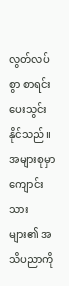လွတ်လပ်စွာ စာရင်းပေးသွင်းနိုင်သည်။ အများစုမှာ ကျောင်းသားများ၏ အသိပညာကို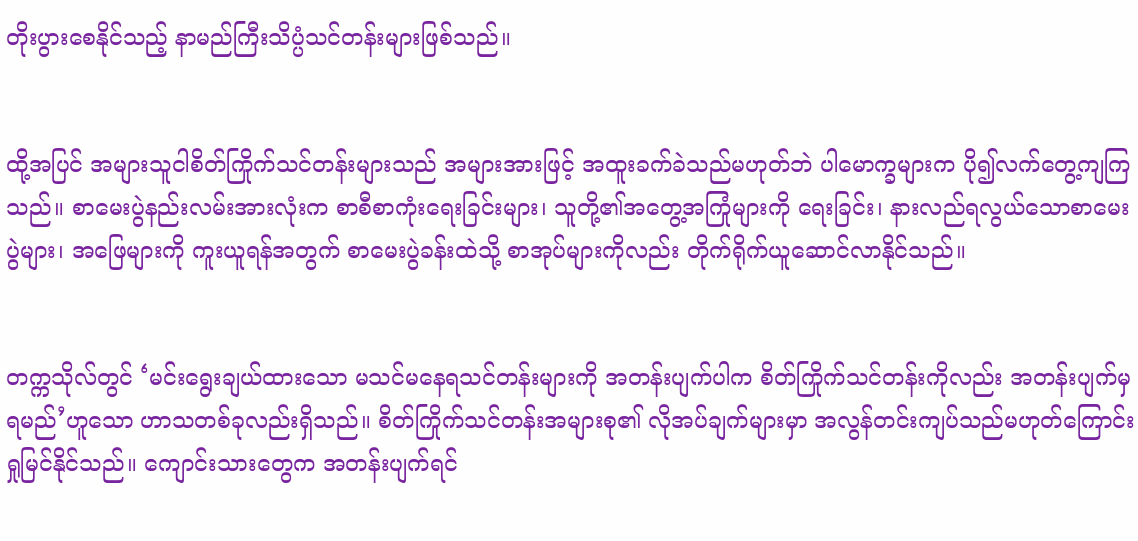တိုးပွားစေနိုင်သည့် နာမည်ကြီးသိပ္ပံသင်တန်းများဖြစ်သည်။


ထို့အပြင် အများသူငါစိတ်ကြိုက်သင်တန်းများသည် အများအားဖြင့် အထူးခက်ခဲသည်မဟုတ်ဘဲ ပါမောက္ခများက ပို၍လက်တွေ့ကျကြသည်။ စာမေးပွဲနည်းလမ်းအားလုံးက စာစီစာကုံးရေးခြင်းများ၊ သူတို့၏အတွေ့အကြုံများကို ရေးခြင်း၊ နားလည်ရလွယ်သောစာမေးပွဲများ၊ အဖြေများကို ကူးယူရန်အတွက် စာမေးပွဲခန်းထဲသို့ စာအုပ်များကိုလည်း တိုက်ရိုက်ယူဆောင်လာနိုင်သည်။


တက္ကသိုလ်တွင် ‘မင်းရွေးချယ်ထားသော မသင်မနေရသင်တန်းများကို အတန်းပျက်ပါက စိတ်ကြိုက်သင်တန်းကိုလည်း အတန်းပျက်မှရမည်’ဟူသော ဟာသတစ်ခုလည်းရှိသည်။ စိတ်ကြိုက်သင်တန်းအများစု၏ လိုအပ်ချက်များမှာ အလွန်တင်းကျပ်သည်မဟုတ်ကြောင်း ရှုမြင်နိုင်သည်။ ကျောင်းသားတွေက အတန်းပျက်ရင်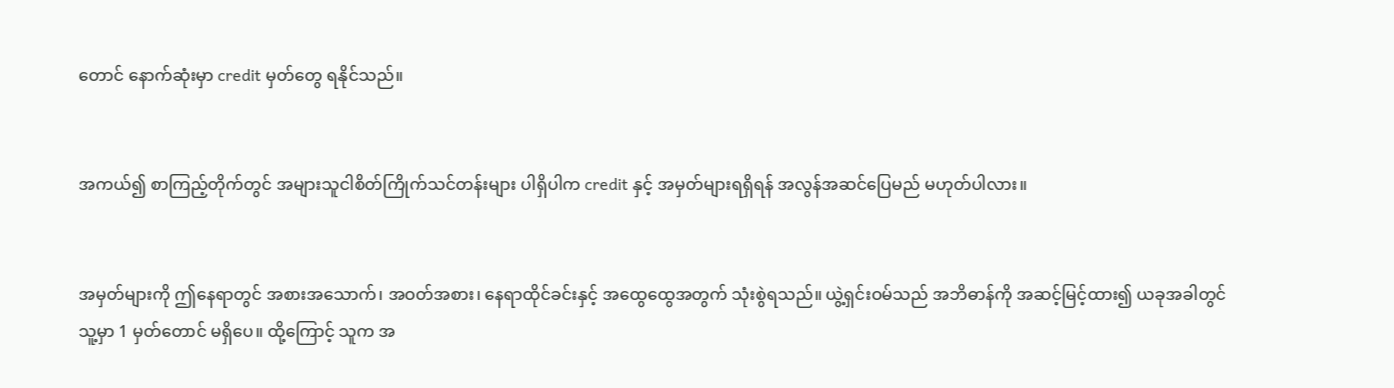တောင် နောက်ဆုံးမှာ credit မှတ်တွေ ရနိုင်သည်။


အကယ်၍ စာကြည့်တိုက်တွင် အများသူငါစိတ်ကြိုက်သင်တန်းများ ပါရှိပါက credit နှင့် အမှတ်များရရှိရန် အလွန်အဆင်ပြေမည် မဟုတ်ပါလား။


အမှတ်များကို ဤနေရာတွင် အစားအသောက်၊ အဝတ်အစား၊ နေရာထိုင်ခင်းနှင့် အထွေထွေအတွက် သုံးစွဲရသည်။ ယွဲ့ရှင်းဝမ်သည် အဘိဓာန်ကို အဆင့်မြင့်ထား၍ ယခုအခါတွင် သူ့မှာ 1 မှတ်တောင် မရှိပေ။ ထို့ကြောင့် သူက အ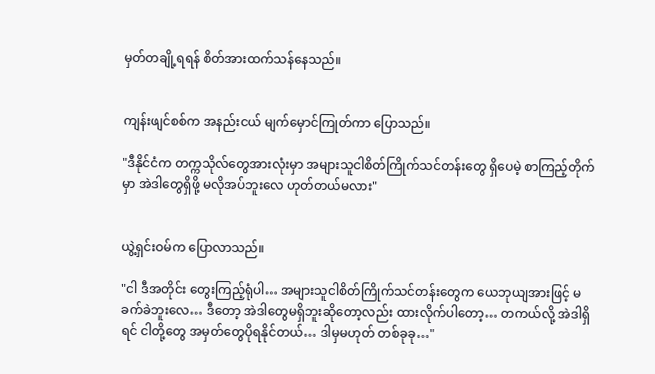မှတ်တချို့ရရန် စိတ်အားထက်သန်နေသည်။


ကျန်းဖျင်စစ်က အနည်းငယ် မျက်မှောင်ကြုတ်ကာ ပြောသည်။

"ဒီနိုင်ငံက တက္ကသိုလ်တွေအားလုံးမှာ အများသူငါစိတ်ကြိုက်သင်တန်းတွေ ရှိပေမဲ့ စာကြည့်တိုက်မှာ အဲဒါတွေရှိဖို့ မလိုအပ်ဘူးလေ ဟုတ်တယ်မလား"


ယွဲ့ရှင်းဝမ်က ပြောလာသည်။

"ငါ ဒီအတိုင်း တွေးကြည့်ရုံပါ… အများသူငါစိတ်ကြိုက်သင်တန်းတွေက ယေဘုယျအားဖြင့် မခက်ခဲဘူးလေ… ဒီတော့ အဲဒါတွေမရှိဘူးဆိုတော့လည်း ထားလိုက်ပါတော့… တကယ်လို့ အဲဒါရှိရင် ငါတို့တွေ အမှတ်တွေပိုရနိုင်တယ်… ဒါမှမဟုတ် တစ်ခုခု…"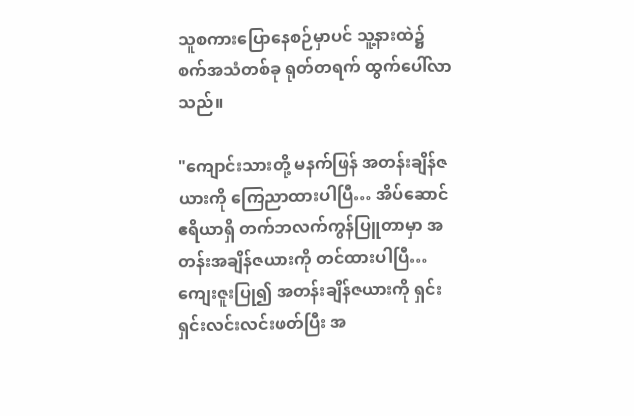သူစကားပြောနေစဉ်မှာပင် သူ့နားထဲ၌ စက်အသံတစ်ခု ရုတ်တရက် ထွက်ပေါ်လာသည်။

"ကျောင်းသားတို့ မနက်ဖြန် အတန်းချိန်ဇယားကို ကြေညာထားပါပြီ… အိပ်ဆောင်ဧရိယာရှိ တက်ဘလက်ကွန်ပြူတာမှာ အတန်းအချိန်ဇယားကို တင်ထားပါပြီ… ကျေးဇူးပြု၍ အတန်းချိန်ဇယားကို ရှင်းရှင်းလင်းလင်းဖတ်ပြီး အ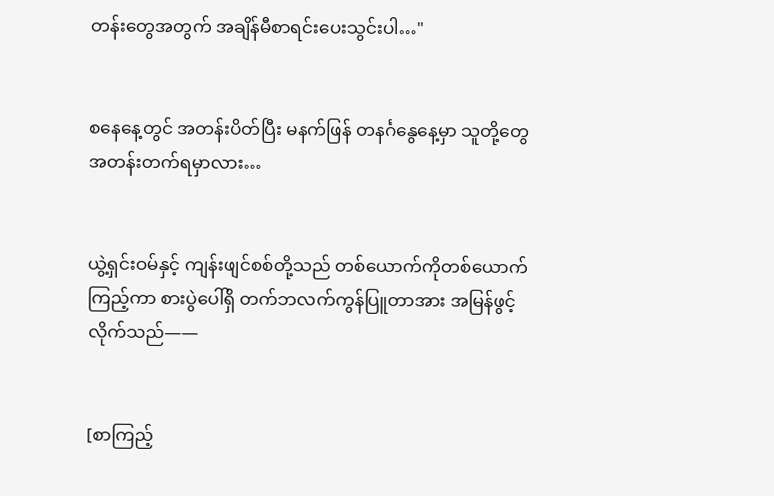တန်းတွေအတွက် အချိန်မီစာရင်းပေးသွင်းပါ…"


စနေနေ့တွင် အတန်းပိတ်ပြီး မနက်ဖြန် တနင်္ဂနွေနေ့မှာ သူတို့တွေ အတန်းတက်ရမှာလား…


ယွဲ့ရှင်းဝမ်နှင့် ကျန်းဖျင်စစ်တို့သည် တစ်ယောက်ကိုတစ်ယောက်ကြည့်ကာ စားပွဲပေါ်ရှိ တက်ဘလက်ကွန်ပြူတာအား အမြန်ဖွင့်လိုက်သည်——


[စာကြည့်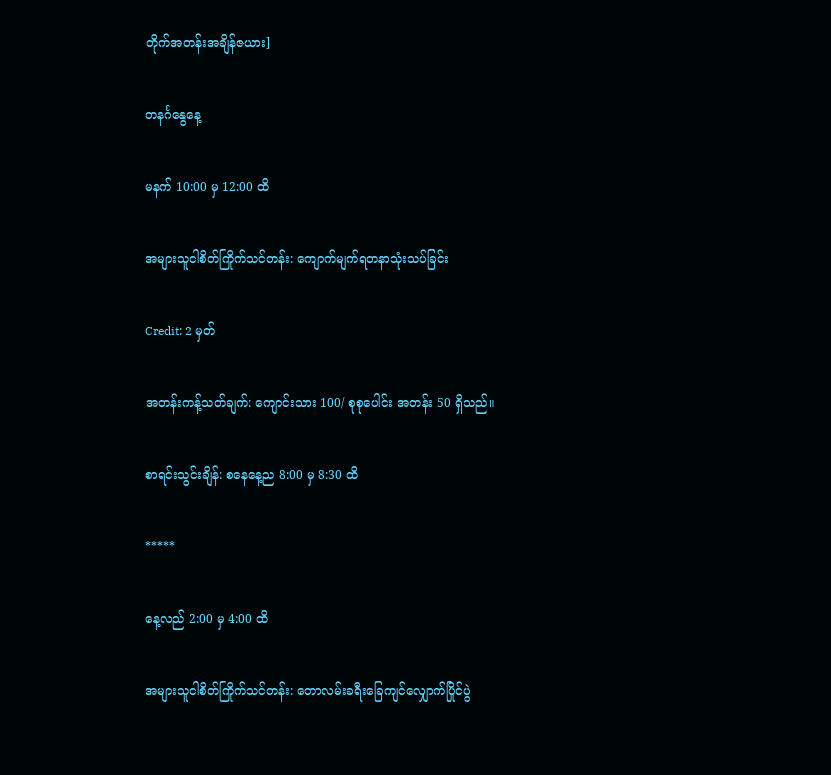တိုက်အတန်းအချိန်ဇယား]


တနင်္ဂနွေနေ့


မနက် 10:00 မှ 12:00 ထိ


အများသူငါစိတ်ကြိုက်သင်တန်း: ကျောက်မျက်ရတနာသုံးသပ်ခြင်း


Credit: 2 မှတ်


အတန်းကန့်သတ်ချက်: ကျောင်းသား 100/ စုစုပေါင်း အတန်း 50 ရှိသည်။


စာရင်းသွင်းချိန်: စနေနေ့ည 8:00 မှ 8:30 ထိ


*****


နေ့လည် 2:00 မှ 4:00 ထိ


အများသူငါစိတ်ကြိုက်သင်တန်း: တောလမ်းခရီးခြေကျင်လျှောက်ပြိုင်ပွဲ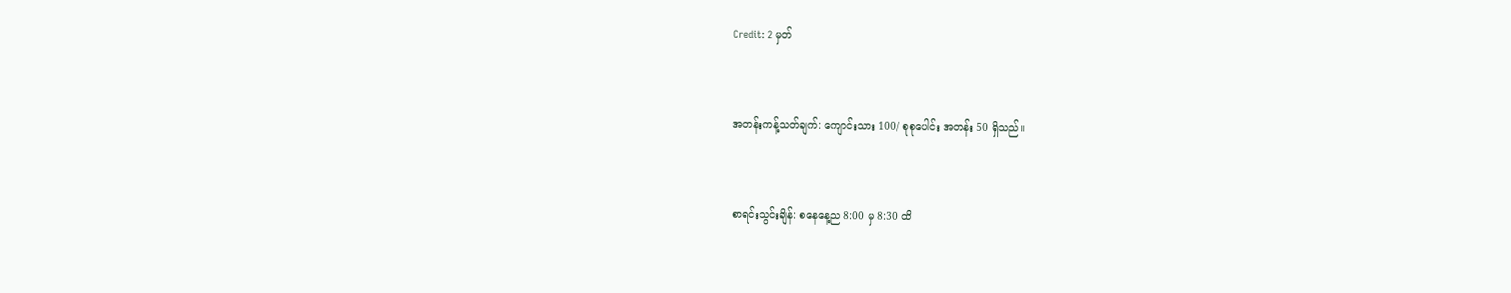Credit: 2 မှတ်


အတန်းကန့်သတ်ချက်: ကျောင်းသား 100/ စုစုပေါင်း အတန်း 50 ရှိသည်။


စာရင်းသွင်းချိန်: စနေနေ့ည 8:00 မှ 8:30 ထိ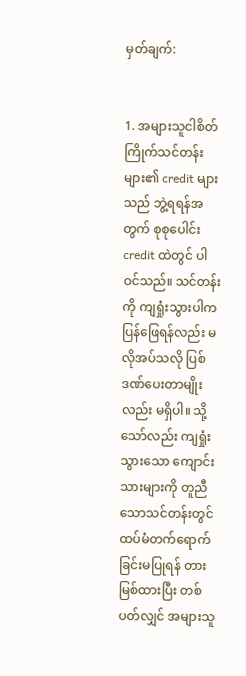မှတ်ချက်:


1. အများသူငါစိတ်ကြိုက်သင်တန်းများ၏ credit များသည် ဘွဲ့ရရန်အတွက် စုစုပေါင်း credit ထဲတွင် ပါဝင်သည်။ သင်တန်းကို ကျရှုံးသွားပါက ပြန်ဖြေရန်လည်း မလိုအပ်သလို ပြစ်ဒဏ်ပေးတာမျိုးလည်း မရှိပါ။ သို့သော်လည်း ကျရှုံးသွားသော ကျောင်းသားများကို တူညီသောသင်တန်းတွင် ထပ်မံ‌တက်ရောက်ခြင်းမပြုရန် တားမြစ်ထားပြီး တစ်ပတ်လျှင် အများသူ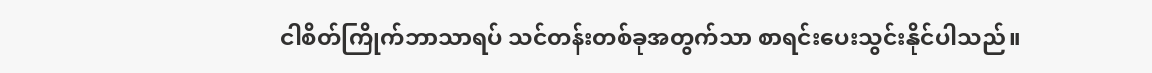ငါစိတ်ကြိုက်ဘာသာရပ် သင်တန်းတစ်ခုအတွက်သာ စာရင်းပေးသွင်းနိုင်ပါသည်။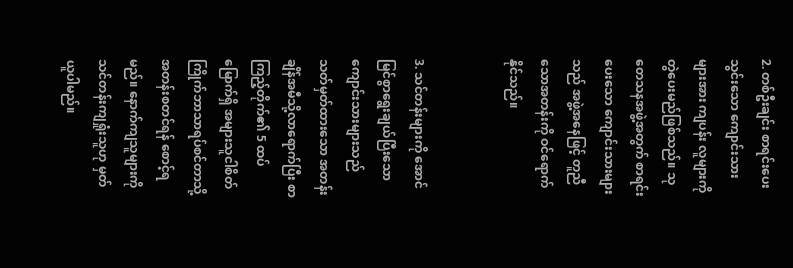2. တစ်ဦးချင်း စာရင်းပေးသွင်းသော ကျောင်းသားများအား ကျပန်း လူများကို တွဲပေးမည်ဖြစ်သည်။ သုတေသနအဖွဲ့အတွက် စာရင်းပေးသော ကျောင်းသားများသည် အဖွဲ့အနေဖြင့် တူညီသောအတန်းကို ဝင်ရောက်နိုင်သည်။


3. သင်တန်းများကို အောင်မြင်စွာရွေးချယ်ပြီးသော ကျောင်းသားများသည် သတ်မှတ်ထားသော အတန်းချိန်အမီသို့လာရောက်ပြီး စာကြည့်တိုက်၏ 5 ထပ်မြောက်ရှိ အများသူငါစိတ်ကြိုက်ဘာသာရပ်စင်တာသို့ အတန်းစတင်ရန် စောင့်ရမည်။ နောက်ကျသူများကို သင်တန်းကျရှုံးသူဟု မှတ်ယူပါမည်။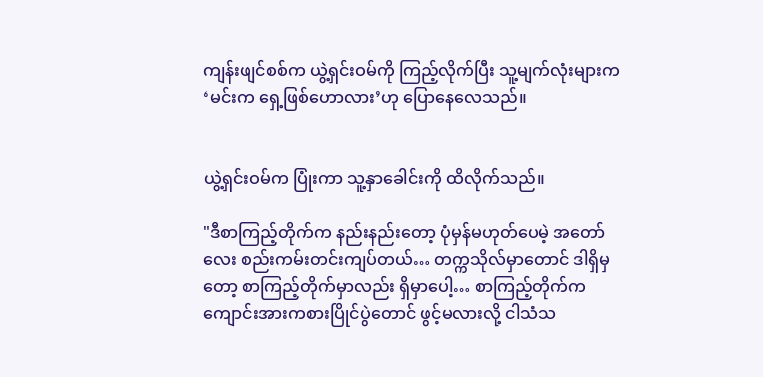ကျန်းဖျင်စစ်က ယွဲ့ရှင်းဝမ်ကို ကြည့်လိုက်ပြီး သူ့မျက်လုံးများက ‘မင်းက ရှေ့ဖြစ်ဟောလား’ဟု ပြောနေလေသည်။


ယွဲ့ရှင်းဝမ်က ပြုံးကာ သူ့နှာခေါင်းကို ထိလိုက်သည်။

"ဒီစာကြည့်တိုက်က နည်းနည်းတော့ ပုံမှန်မဟုတ်ပေမဲ့ အတော်လေး စည်းကမ်းတင်းကျပ်တယ်… တက္ကသိုလ်မှာတောင် ဒါရှိမှတော့ စာကြည့်တိုက်မှာလည်း ရှိမှာပေါ့… စာကြည့်တိုက်က ကျောင်းအားကစားပြိုင်ပွဲတောင် ဖွင့်မလားလို့ ငါသံသ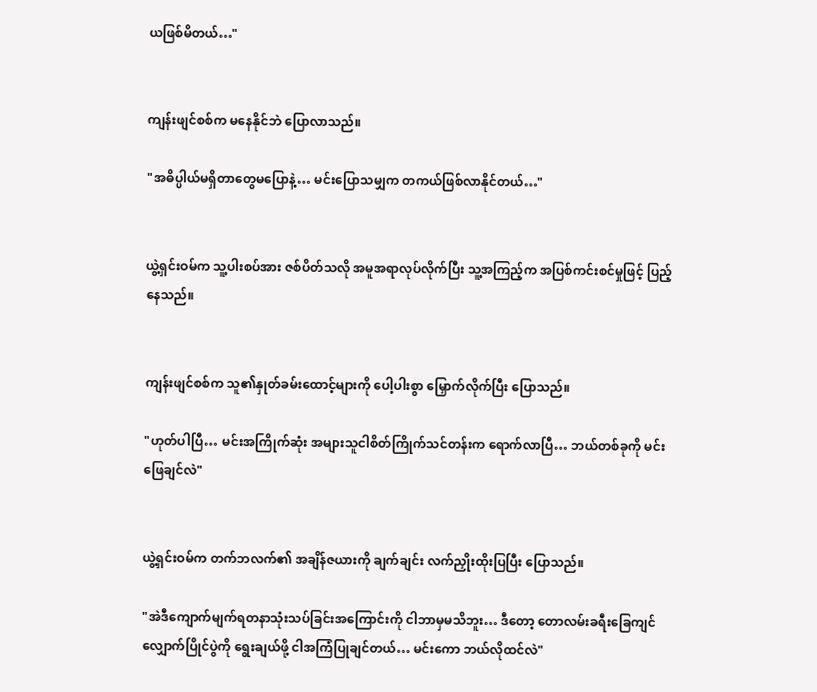ယဖြစ်မိတယ်…"


ကျန်းဖျင်စစ်က မနေနိုင်ဘဲ ပြောလာသည်။

"အဓိပ္ပါယ်မရှိတာတွေမပြောနဲ့… မင်းပြောသမျှက တကယ်ဖြစ်လာနိုင်တယ်…"


ယွဲ့ရှင်းဝမ်က သူ့ပါးစပ်အား ဇစ်ပိတ်သလို အမူအရာလုပ်လိုက်ပြီး သူ့အကြည့်က အပြစ်ကင်းစင်မှုဖြင့် ပြည့်နေသည်။


ကျန်းဖျင်စစ်က သူ၏နှုတ်ခမ်းထောင့်များကို ပေါ့ပါးစွာ မြှောက်လိုက်ပြီး ပြောသည်။

"ဟုတ်ပါပြီ… မင်းအကြိုက်ဆုံး အများသူငါစိတ်ကြိုက်သင်တန်းက ရောက်လာပြီ… ဘယ်တစ်ခုကို မင်းဖြေချင်လဲ"


ယွဲ့ရှင်းဝမ်က တက်ဘလက်၏ အချိန်ဇယားကို ချက်ချင်း လက်ညှိုးထိုးပြပြီး ပြောသည်။

"အဲဒီကျောက်မျက်ရတနာသုံးသပ်ခြင်းအကြောင်းကို ငါဘာမှမသိဘူး… ဒီတော့ တောလမ်းခရီးခြေကျင်လျှောက်ပြိုင်ပွဲကို ရွေးချယ်ဖို့ ငါအကြံပြုချင်တယ်… မင်းကော ဘယ်လိုထင်လဲ"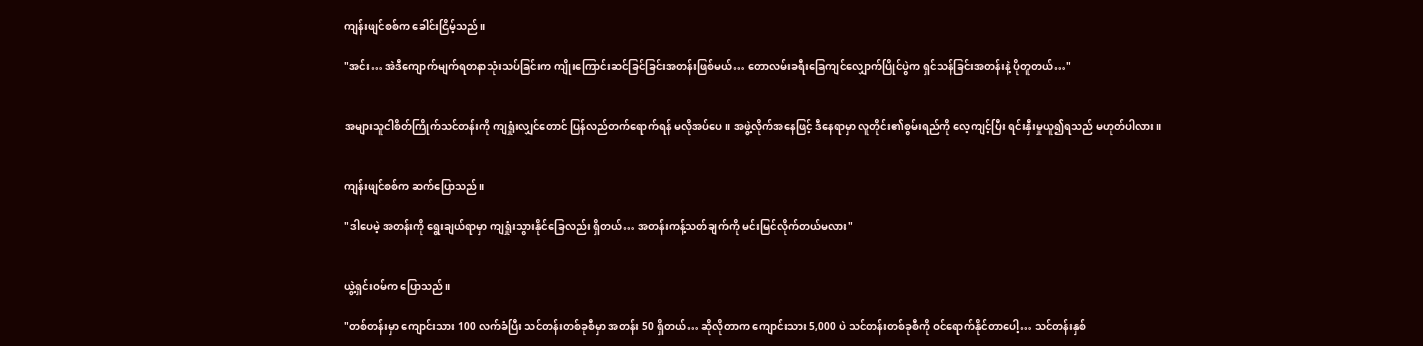ကျန်းဖျင်စစ်က ခေါင်းငြိမ့်သည်။

"အင်း… အဲဒီကျောက်မျက်ရတနာသုံးသပ်ခြင်းက ကျိုးကြောင်းဆင်ခြင်ခြင်းအတန်းဖြစ်မယ်… တောလမ်းခရီးခြေကျင်လျှောက်ပြိုင်ပွဲက ရှင်သန်ခြင်းအတန်းနဲ့ ပိုတူတယ်…"


အများသူငါစိတ်ကြိုက်သင်တန်းကို ကျရှုံးလျှင်တောင် ပြန်လည်တက်ရောက်ရန် မလိုအပ်ပေ။ အဖွဲ့လိုက်အနေဖြင့် ဒီနေရာမှာ လူတိုင်း၏စွမ်းရည်ကို လေ့ကျင့်ပြီး ရင်းနှီးမှုယူ၍ရသည် မဟုတ်ပါလား။


ကျန်းဖျင်စစ်က ဆက်ပြောသည်။

"ဒါပေမဲ့ အတန်းကို ရွေးချယ်ရာမှာ ကျရှုံးသွားနိုင်ခြေလည်း ရှိတယ်… အတန်းကန့်သတ်ချက်ကို မင်းမြင်လိုက်တယ်မလား"


ယွဲ့ရှင်းဝမ်က ပြောသည်။

"တစ်တန်းမှာ ကျောင်းသား 100 လက်ခံပြီး သင်တန်းတစ်ခုစီမှာ အတန်း 50 ရှိတယ်… ဆိုလိုတာက ကျောင်းသား 5,000 ပဲ သင်တန်းတစ်ခုစီကို ဝင်ရောက်နိုင်တာပေါ့… သင်တန်းနှစ်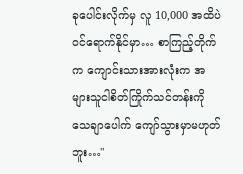ခုပေါင်းလိုက်မှ လူ 10,000 အထိပဲ ဝင်ရောက်နိုင်မှာ… စာကြည့်တိုက်က ကျောင်းသားအားလုံးက အများသူငါစိတ်ကြိုက်သင်တန်းကို သေချာပေါက် ကျော်သွားမှာမဟုတ်ဘူး…"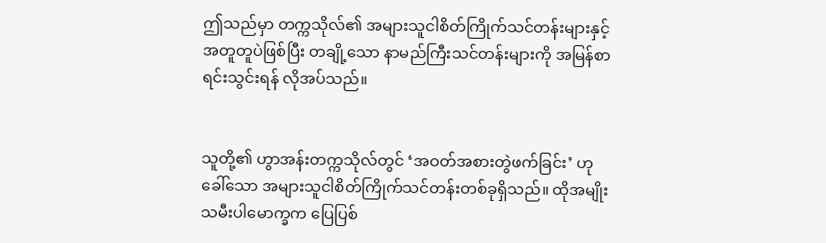ဤသည်မှာ တက္ကသိုလ်၏ အများသူငါစိတ်ကြိုက်သင်တန်းများနှင့် အတူတူပဲဖြစ်ပြီး တချို့သော နာမည်ကြီးသင်တန်းများကို အမြန်စာရင်းသွင်းရန် လိုအပ်သည်။


သူတို့၏ ဟွာအန်းတက္ကသိုလ်တွင် ‘အဝတ်အစားတွဲဖက်ခြင်း’ ဟုခေါ်သော အများသူငါစိတ်ကြိုက်သင်တန်းတစ်ခုရှိသည်။ ထိုအမျိုးသမီးပါ‌မောက္ခက ပြေပြစ်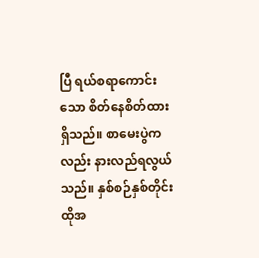ပြီ ရယ်စရာကောင်းသော စိတ်နေစိတ်ထားရှိသည်။ စာမေးပွဲကလည်း နားလည်ရလွယ်သည်။ နှစ်စဉ်နှစ်တိုင်း ထိုအ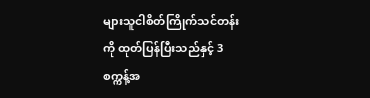များသူငါစိတ်ကြိုက်သင်တန်းကို ထုတ်ပြန်ပြီးသည်နှင့် 3 စက္ကန့်အ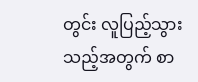တွင်း လူပြည့်သွားသည့်အတွက် စာ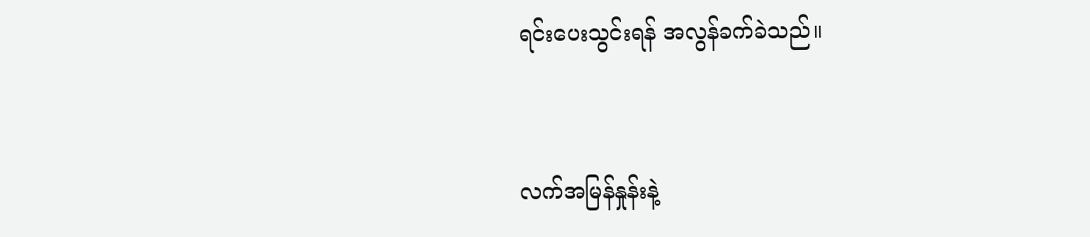ရင်းပေးသွင်းရန် အလွန်ခက်ခဲသည်။


လက်အမြန်နှုန်းနဲ့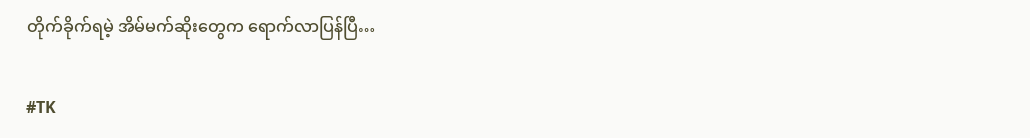တိုက်ခိုက်ရမဲ့ အိမ်မက်ဆိုးတွေက ရောက်လာပြန်ပြီ…


#TK